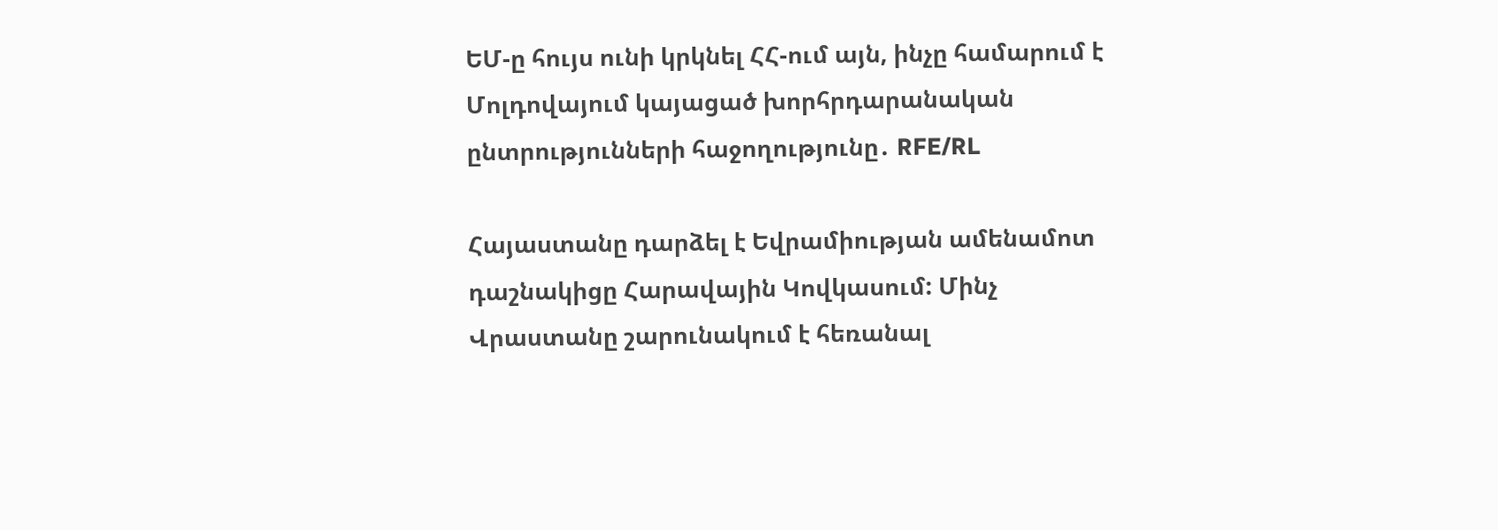ԵՄ-ը հույս ունի կրկնել ՀՀ-ում այն, ինչը համարում է Մոլդովայում կայացած խորհրդարանական ընտրությունների հաջողությունը․ RFE/RL

Հայաստանը դարձել է Եվրամիության ամենամոտ դաշնակիցը Հարավային Կովկասում: Մինչ Վրաստանը շարունակում է հեռանալ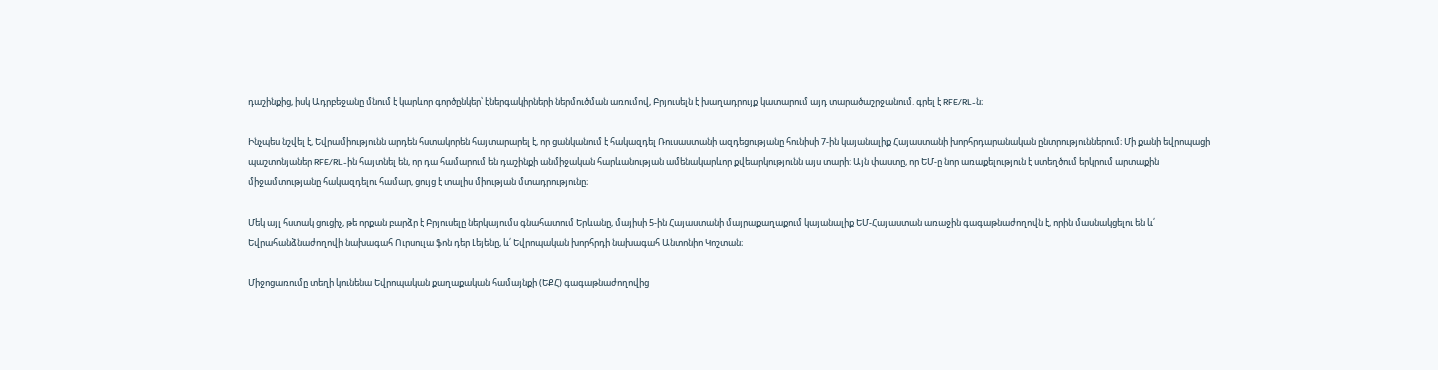դաշինքից, իսկ Ադրբեջանը մնում է կարևոր գործընկեր՝ էներգակիրների ներմուծման առումով, Բրյուսելն է խաղադրույք կատարում այդ տարածաշրջանում. գրել է RFE/RL-ն։

Ինչպես նշվել է, Եվրամիությունն արդեն հստակորեն հայտարարել է, որ ցանկանում է հակազդել Ռուսաստանի ազդեցությանը հունիսի 7-ին կայանալիք Հայաստանի խորհրդարանական ընտրություններում։ Մի քանի եվրոպացի պաշտոնյաներ RFE/RL-ին հայտնել են, որ դա համարում են դաշինքի անմիջական հարևանության ամենակարևոր քվեարկությունն այս տարի: Այն փաստը, որ ԵՄ-ը նոր առաքելություն է ստեղծում երկրում արտաքին միջամտությանը հակազդելու համար, ցույց է տալիս միության մտադրությունը։

Մեկ այլ հստակ ցուցիչ, թե որքան բարձր է Բրյուսելը ներկայումս գնահատում Երևանը, մայիսի 5-ին Հայաստանի մայրաքաղաքում կայանալիք ԵՄ-Հայաստան առաջին գագաթնաժողովն է, որին մասնակցելու են և՛ Եվրահանձնաժողովի նախագահ Ուրսուլա ֆոն դեր Լեյենը, և՛ Եվրոպական խորհրդի նախագահ Անտոնիո Կոշտան։

Միջոցառումը տեղի կունենա Եվրոպական քաղաքական համայնքի (ԵՔՀ) գագաթնաժողովից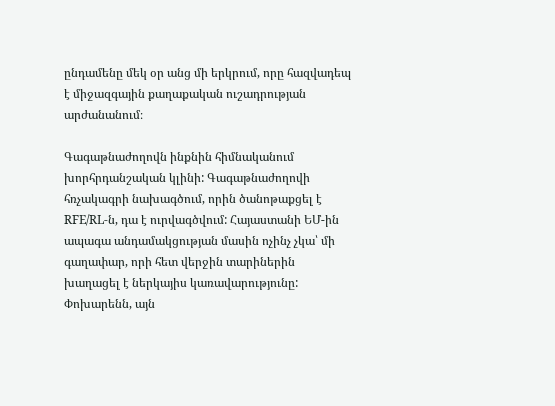ընդամենը մեկ օր անց մի երկրում, որը հազվադեպ է միջազգային քաղաքական ուշադրության արժանանում։

Գագաթնաժողովն ինքնին հիմնականում խորհրդանշական կլինի: Գագաթնաժողովի հռչակագրի նախագծում, որին ծանոթաքցել է RFE/RL-ն, դա է ուրվագծվում: Հայաստանի ԵՄ-ին ապագա անդամակցության մասին ոչինչ չկա՝ մի գաղափար, որի հետ վերջին տարիներին խաղացել է ներկայիս կառավարությունը: Փոխարենն, այն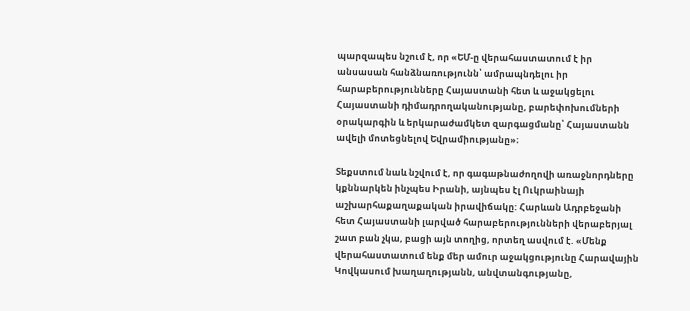պարզապես նշում է, որ «ԵՄ-ը վերահաստատում է իր անսասան հանձնառությունն՝ ամրապնդելու իր հարաբերությունները Հայաստանի հետ և աջակցելու Հայաստանի դիմադրողականությանը, բարեփոխումների օրակարգին և երկարաժամկետ զարգացմանը՝ Հայաստանն ավելի մոտեցնելով Եվրամիությանը»։

Տեքստում նաև նշվում է, որ գագաթնաժողովի առաջնորդները կքննարկեն ինչպես Իրանի, այնպես էլ Ուկրաինայի աշխարհաքաղաքական իրավիճակը: Հարևան Ադրբեջանի հետ Հայաստանի լարված հարաբերությունների վերաբերյալ շատ բան չկա, բացի այն տողից, որտեղ ասվում է. «Մենք վերահաստատում ենք մեր ամուր աջակցությունը Հարավային Կովկասում խաղաղությանն, անվտանգությանը,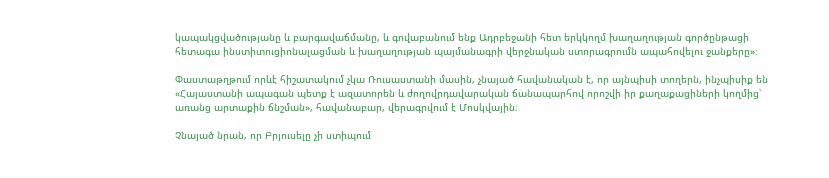կապակցվածությանը և բարգավաճմանը, և գովաբանում ենք Ադրբեջանի հետ երկկողմ խաղաղության գործընթացի հետագա ինստիտուցիոնալացման և խաղաղության պայմանագրի վերջնական ստորագրումն ապահովելու ջանքերը»։

Փաստաթղթում որևէ հիշատակում չկա Ռուսաստանի մասին, չնայած հավանական է, որ այնպիսի տողերն, ինչպիսիք են  «Հայաստանի ապագան պետք է ազատորեն և ժողովրդավարական ճանապարհով որոշվի իր քաղաքացիների կողմից՝ առանց արտաքին ճնշման», հավանաբար, վերագրվում է Մոսկվային։

Չնայած նրան, որ Բրյուսելը չի ստիպում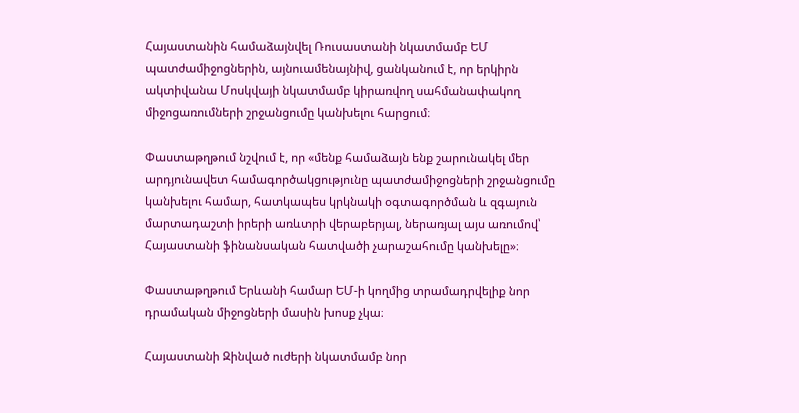Հայաստանին համաձայնվել Ռուսաստանի նկատմամբ ԵՄ պատժամիջոցներին, այնուամենայնիվ, ցանկանում է, որ երկիրն ակտիվանա Մոսկվայի նկատմամբ կիրառվող սահմանափակող միջոցառումների շրջանցումը կանխելու հարցում։

Փաստաթղթում նշվում է, որ «մենք համաձայն ենք շարունակել մեր արդյունավետ համագործակցությունը պատժամիջոցների շրջանցումը կանխելու համար, հատկապես կրկնակի օգտագործման և զգայուն մարտադաշտի իրերի առևտրի վերաբերյալ, ներառյալ այս առումով՝ Հայաստանի ֆինանսական հատվածի չարաշահումը կանխելը»։

Փաստաթղթում Երևանի համար ԵՄ-ի կողմից տրամադրվելիք նոր դրամական միջոցների մասին խոսք չկա։

Հայաստանի Զինված ուժերի նկատմամբ նոր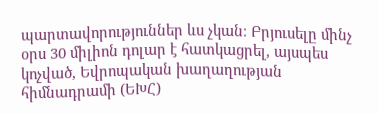պարտավորություններ ևս չկան։ Բրյուսելը մինչ օրս 30 միլիոն դոլար է հատկացրել, այսպես կոչված, Եվրոպական խաղաղության հիմնադրամի (ԵԽՀ)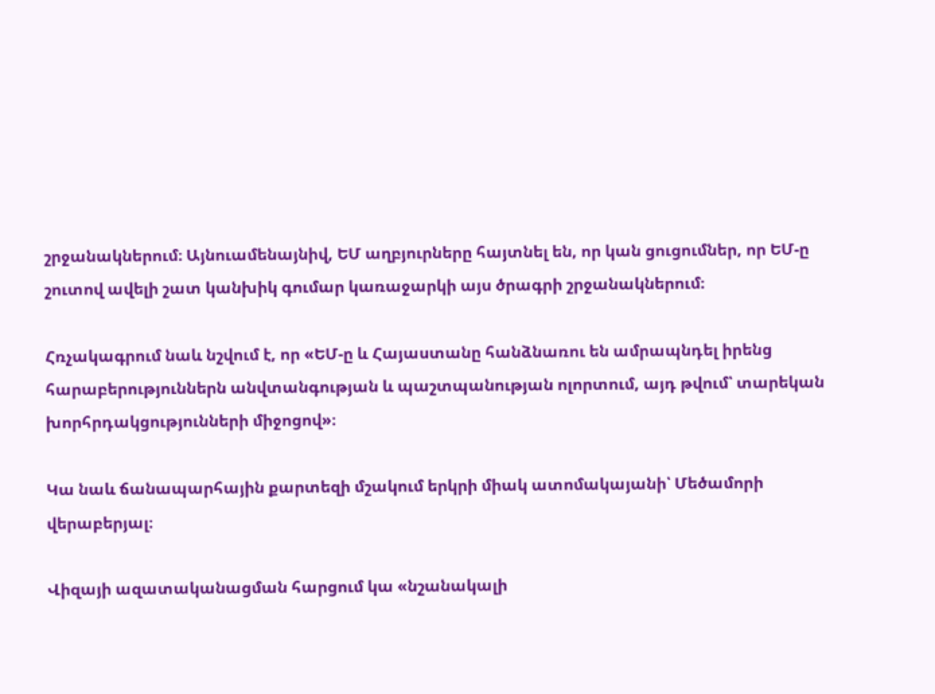շրջանակներում։ Այնուամենայնիվ, ԵՄ աղբյուրները հայտնել են, որ կան ցուցումներ, որ ԵՄ-ը շուտով ավելի շատ կանխիկ գումար կառաջարկի այս ծրագրի շրջանակներում։

Հռչակագրում նաև նշվում է, որ «ԵՄ-ը և Հայաստանը հանձնառու են ամրապնդել իրենց հարաբերություններն անվտանգության և պաշտպանության ոլորտում, այդ թվում՝ տարեկան խորհրդակցությունների միջոցով»։

Կա նաև ճանապարհային քարտեզի մշակում երկրի միակ ատոմակայանի՝ Մեծամորի վերաբերյալ։

Վիզայի ազատականացման հարցում կա «նշանակալի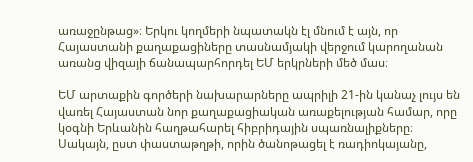առաջընթաց»։ Երկու կողմերի նպատակն էլ մնում է այն, որ Հայաստանի քաղաքացիները տասնամյակի վերջում կարողանան առանց վիզայի ճանապարհորդել ԵՄ երկրների մեծ մաս։

ԵՄ արտաքին գործերի նախարարները ապրիլի 21-ին կանաչ լույս են վառել Հայաստան նոր քաղաքացիական առաքելության համար, որը կօգնի Երևանին հաղթահարել հիբրիդային սպառնալիքները։ Սակայն, ըստ փաստաթղթի, որին ծանոթացել է ռադիոկայանը,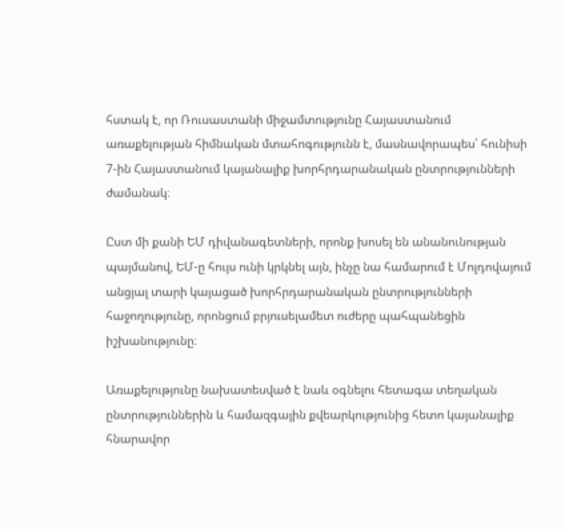հստակ է, որ Ռուսաստանի միջամտությունը Հայաստանում առաքելության հիմնական մտահոգությունն է, մասնավորապես՝ հունիսի 7-ին Հայաստանում կայանալիք խորհրդարանական ընտրությունների ժամանակ։

Ըստ մի քանի ԵՄ դիվանագետների, որոնք խոսել են անանունության պայմանով, ԵՄ-ը հույս ունի կրկնել այն, ինչը նա համարում է Մոլդովայում անցյալ տարի կայացած խորհրդարանական ընտրությունների հաջողությունը, որոնցում բրյուսելամետ ուժերը պահպանեցին իշխանությունը։

Առաքելությունը նախատեսված է նաև օգնելու հետագա տեղական ընտրություններին և համազգային քվեարկությունից հետո կայանալիք հնարավոր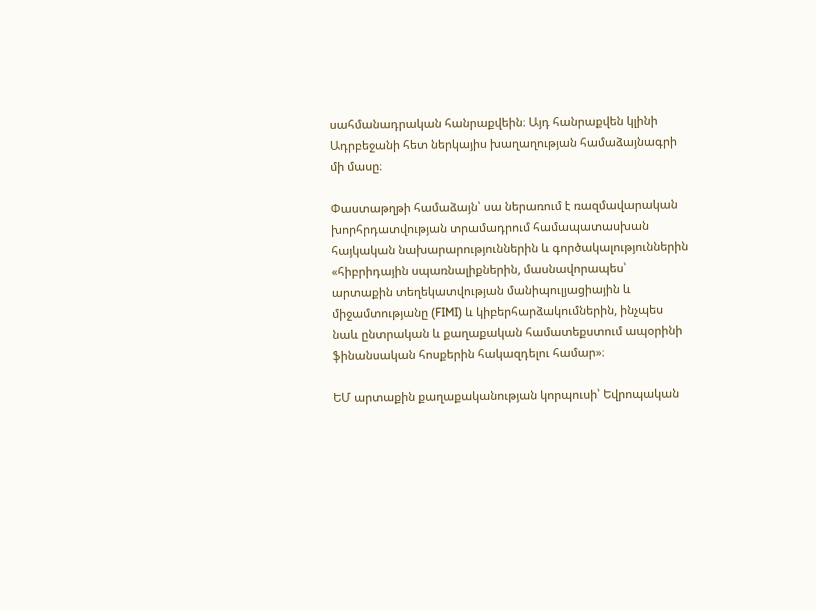սահմանադրական հանրաքվեին։ Այդ հանրաքվեն կլինի Ադրբեջանի հետ ներկայիս խաղաղության համաձայնագրի մի մասը։

Փաստաթղթի համաձայն՝ սա ներառում է ռազմավարական խորհրդատվության տրամադրում համապատասխան հայկական նախարարություններին և գործակալություններին «հիբրիդային սպառնալիքներին, մասնավորապես՝ արտաքին տեղեկատվության մանիպուլյացիային և միջամտությանը (FIMI) և կիբերհարձակումներին, ինչպես նաև ընտրական և քաղաքական համատեքստում ապօրինի ֆինանսական հոսքերին հակազդելու համար»։

ԵՄ արտաքին քաղաքականության կորպուսի՝ Եվրոպական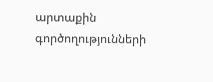արտաքին գործողությունների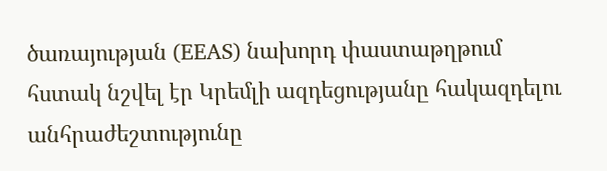ծառայության (EEAS) նախորդ փաստաթղթում հստակ նշվել էր Կրեմլի ազդեցությանը հակազդելու անհրաժեշտությունը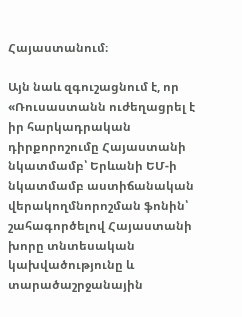Հայաստանում։

Այն նաև զգուշացնում է, որ «Ռուսաստանն ուժեղացրել է իր հարկադրական դիրքորոշումը Հայաստանի նկատմամբ՝ Երևանի ԵՄ-ի նկատմամբ աստիճանական վերակողմնորոշման ֆոնին՝ շահագործելով Հայաստանի խորը տնտեսական կախվածությունը և տարածաշրջանային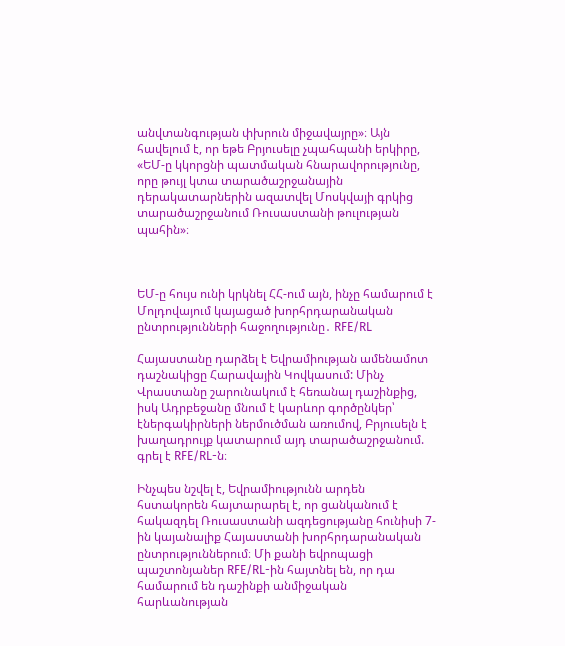անվտանգության փխրուն միջավայրը»։ Այն հավելում է, որ եթե Բրյուսելը չպահպանի երկիրը, «ԵՄ-ը կկորցնի պատմական հնարավորությունը, որը թույլ կտա տարածաշրջանային դերակատարներին ազատվել Մոսկվայի գրկից տարածաշրջանում Ռուսաստանի թուլության պահին»։



ԵՄ-ը հույս ունի կրկնել ՀՀ-ում այն, ինչը համարում է Մոլդովայում կայացած խորհրդարանական ընտրությունների հաջողությունը․ RFE/RL

Հայաստանը դարձել է Եվրամիության ամենամոտ դաշնակիցը Հարավային Կովկասում: Մինչ Վրաստանը շարունակում է հեռանալ դաշինքից, իսկ Ադրբեջանը մնում է կարևոր գործընկեր՝ էներգակիրների ներմուծման առումով, Բրյուսելն է խաղադրույք կատարում այդ տարածաշրջանում. գրել է RFE/RL-ն։

Ինչպես նշվել է, Եվրամիությունն արդեն հստակորեն հայտարարել է, որ ցանկանում է հակազդել Ռուսաստանի ազդեցությանը հունիսի 7-ին կայանալիք Հայաստանի խորհրդարանական ընտրություններում։ Մի քանի եվրոպացի պաշտոնյաներ RFE/RL-ին հայտնել են, որ դա համարում են դաշինքի անմիջական հարևանության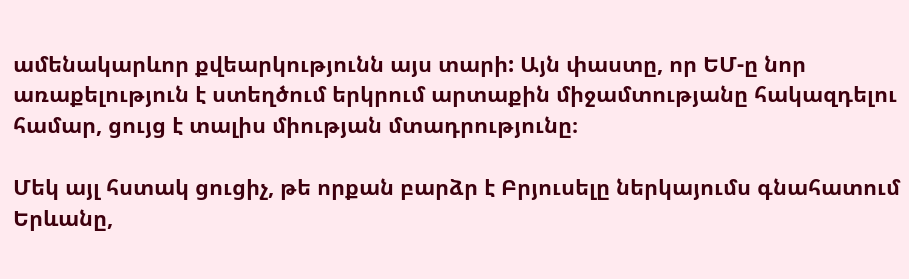ամենակարևոր քվեարկությունն այս տարի: Այն փաստը, որ ԵՄ-ը նոր առաքելություն է ստեղծում երկրում արտաքին միջամտությանը հակազդելու համար, ցույց է տալիս միության մտադրությունը։

Մեկ այլ հստակ ցուցիչ, թե որքան բարձր է Բրյուսելը ներկայումս գնահատում Երևանը,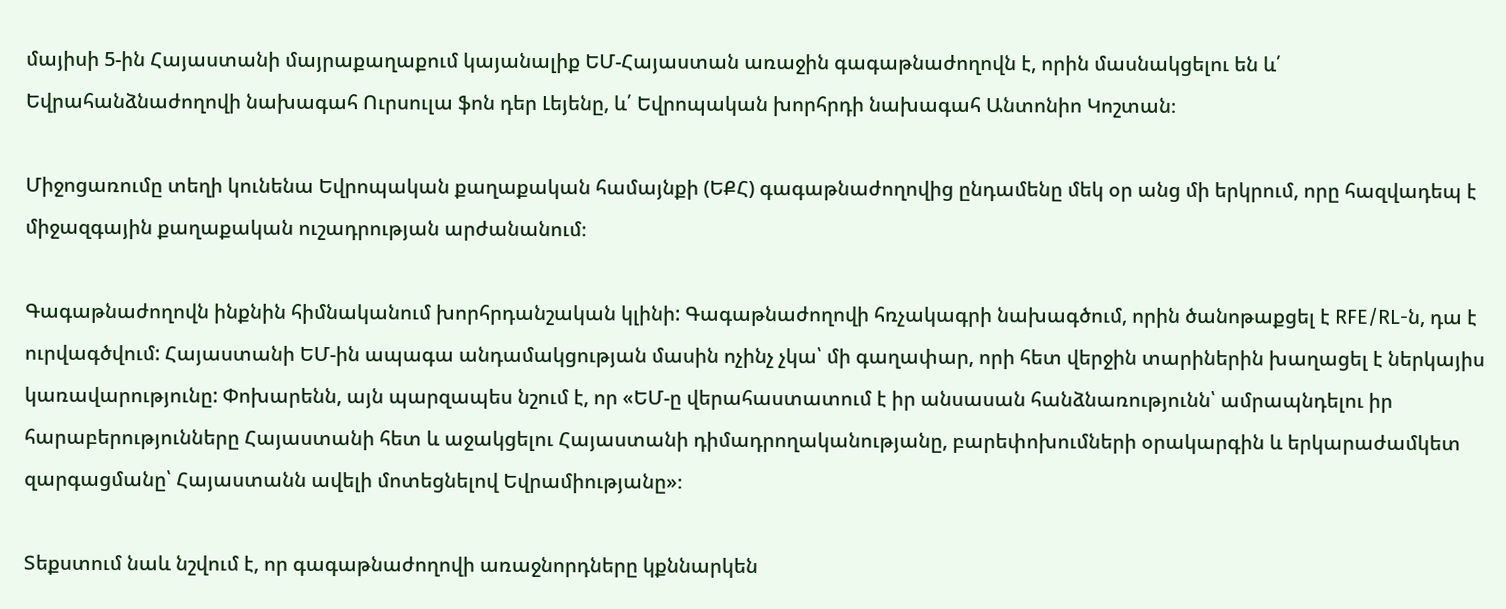մայիսի 5-ին Հայաստանի մայրաքաղաքում կայանալիք ԵՄ-Հայաստան առաջին գագաթնաժողովն է, որին մասնակցելու են և՛ Եվրահանձնաժողովի նախագահ Ուրսուլա ֆոն դեր Լեյենը, և՛ Եվրոպական խորհրդի նախագահ Անտոնիո Կոշտան։

Միջոցառումը տեղի կունենա Եվրոպական քաղաքական համայնքի (ԵՔՀ) գագաթնաժողովից ընդամենը մեկ օր անց մի երկրում, որը հազվադեպ է միջազգային քաղաքական ուշադրության արժանանում։

Գագաթնաժողովն ինքնին հիմնականում խորհրդանշական կլինի: Գագաթնաժողովի հռչակագրի նախագծում, որին ծանոթաքցել է RFE/RL-ն, դա է ուրվագծվում: Հայաստանի ԵՄ-ին ապագա անդամակցության մասին ոչինչ չկա՝ մի գաղափար, որի հետ վերջին տարիներին խաղացել է ներկայիս կառավարությունը: Փոխարենն, այն պարզապես նշում է, որ «ԵՄ-ը վերահաստատում է իր անսասան հանձնառությունն՝ ամրապնդելու իր հարաբերությունները Հայաստանի հետ և աջակցելու Հայաստանի դիմադրողականությանը, բարեփոխումների օրակարգին և երկարաժամկետ զարգացմանը՝ Հայաստանն ավելի մոտեցնելով Եվրամիությանը»։

Տեքստում նաև նշվում է, որ գագաթնաժողովի առաջնորդները կքննարկեն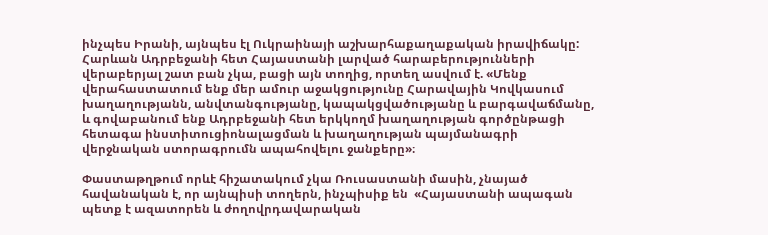ինչպես Իրանի, այնպես էլ Ուկրաինայի աշխարհաքաղաքական իրավիճակը: Հարևան Ադրբեջանի հետ Հայաստանի լարված հարաբերությունների վերաբերյալ շատ բան չկա, բացի այն տողից, որտեղ ասվում է. «Մենք վերահաստատում ենք մեր ամուր աջակցությունը Հարավային Կովկասում խաղաղությանն, անվտանգությանը, կապակցվածությանը և բարգավաճմանը, և գովաբանում ենք Ադրբեջանի հետ երկկողմ խաղաղության գործընթացի հետագա ինստիտուցիոնալացման և խաղաղության պայմանագրի վերջնական ստորագրումն ապահովելու ջանքերը»։

Փաստաթղթում որևէ հիշատակում չկա Ռուսաստանի մասին, չնայած հավանական է, որ այնպիսի տողերն, ինչպիսիք են  «Հայաստանի ապագան պետք է ազատորեն և ժողովրդավարական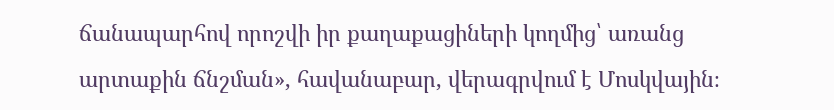ճանապարհով որոշվի իր քաղաքացիների կողմից՝ առանց արտաքին ճնշման», հավանաբար, վերագրվում է Մոսկվային։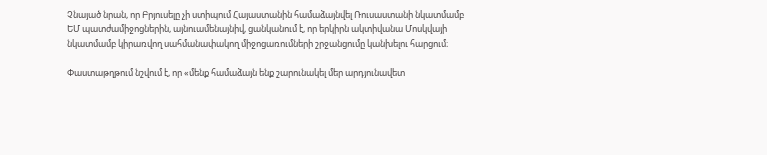Չնայած նրան, որ Բրյուսելը չի ստիպում Հայաստանին համաձայնվել Ռուսաստանի նկատմամբ ԵՄ պատժամիջոցներին, այնուամենայնիվ, ցանկանում է, որ երկիրն ակտիվանա Մոսկվայի նկատմամբ կիրառվող սահմանափակող միջոցառումների շրջանցումը կանխելու հարցում։

Փաստաթղթում նշվում է, որ «մենք համաձայն ենք շարունակել մեր արդյունավետ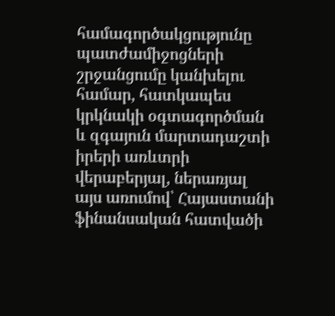համագործակցությունը պատժամիջոցների շրջանցումը կանխելու համար, հատկապես կրկնակի օգտագործման և զգայուն մարտադաշտի իրերի առևտրի վերաբերյալ, ներառյալ այս առումով՝ Հայաստանի ֆինանսական հատվածի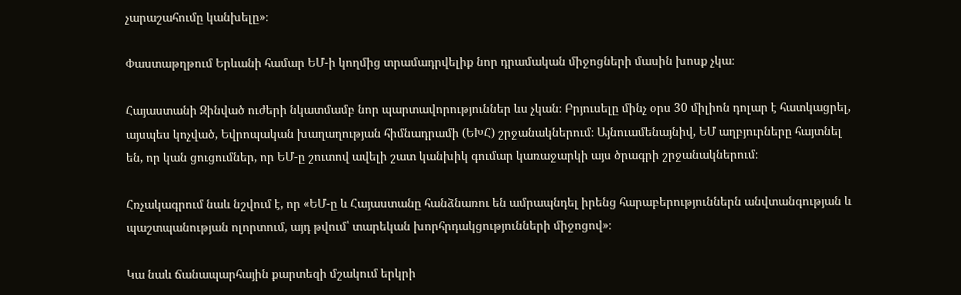չարաշահումը կանխելը»։

Փաստաթղթում Երևանի համար ԵՄ-ի կողմից տրամադրվելիք նոր դրամական միջոցների մասին խոսք չկա։

Հայաստանի Զինված ուժերի նկատմամբ նոր պարտավորություններ ևս չկան։ Բրյուսելը մինչ օրս 30 միլիոն դոլար է հատկացրել, այսպես կոչված, Եվրոպական խաղաղության հիմնադրամի (ԵԽՀ) շրջանակներում։ Այնուամենայնիվ, ԵՄ աղբյուրները հայտնել են, որ կան ցուցումներ, որ ԵՄ-ը շուտով ավելի շատ կանխիկ գումար կառաջարկի այս ծրագրի շրջանակներում։

Հռչակագրում նաև նշվում է, որ «ԵՄ-ը և Հայաստանը հանձնառու են ամրապնդել իրենց հարաբերություններն անվտանգության և պաշտպանության ոլորտում, այդ թվում՝ տարեկան խորհրդակցությունների միջոցով»։

Կա նաև ճանապարհային քարտեզի մշակում երկրի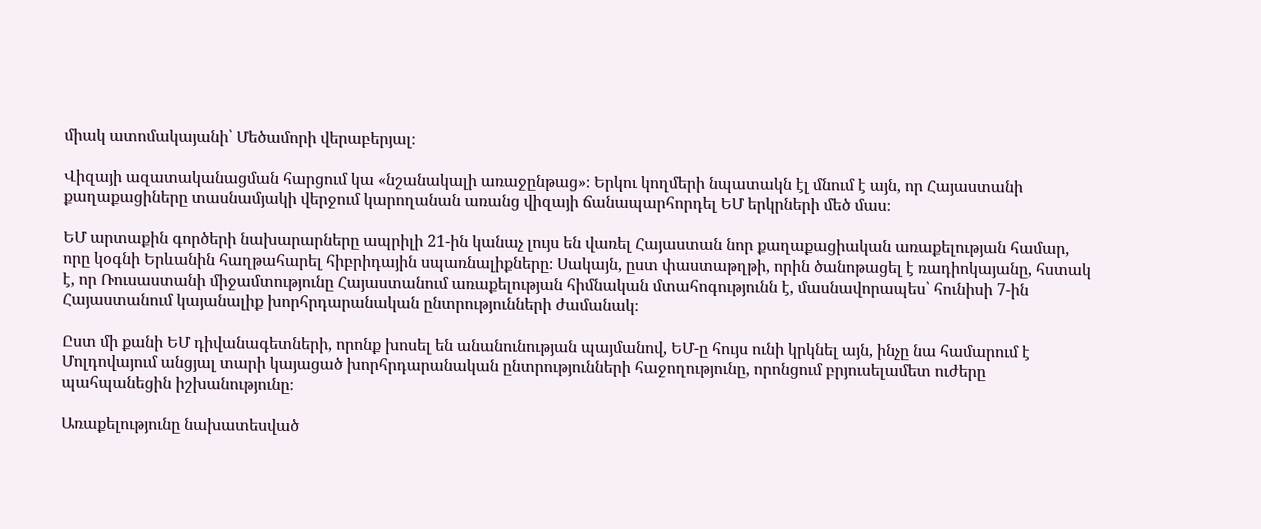միակ ատոմակայանի՝ Մեծամորի վերաբերյալ։

Վիզայի ազատականացման հարցում կա «նշանակալի առաջընթաց»։ Երկու կողմերի նպատակն էլ մնում է այն, որ Հայաստանի քաղաքացիները տասնամյակի վերջում կարողանան առանց վիզայի ճանապարհորդել ԵՄ երկրների մեծ մաս։

ԵՄ արտաքին գործերի նախարարները ապրիլի 21-ին կանաչ լույս են վառել Հայաստան նոր քաղաքացիական առաքելության համար, որը կօգնի Երևանին հաղթահարել հիբրիդային սպառնալիքները։ Սակայն, ըստ փաստաթղթի, որին ծանոթացել է ռադիոկայանը, հստակ է, որ Ռուսաստանի միջամտությունը Հայաստանում առաքելության հիմնական մտահոգությունն է, մասնավորապես՝ հունիսի 7-ին Հայաստանում կայանալիք խորհրդարանական ընտրությունների ժամանակ։

Ըստ մի քանի ԵՄ դիվանագետների, որոնք խոսել են անանունության պայմանով, ԵՄ-ը հույս ունի կրկնել այն, ինչը նա համարում է Մոլդովայում անցյալ տարի կայացած խորհրդարանական ընտրությունների հաջողությունը, որոնցում բրյուսելամետ ուժերը պահպանեցին իշխանությունը։

Առաքելությունը նախատեսված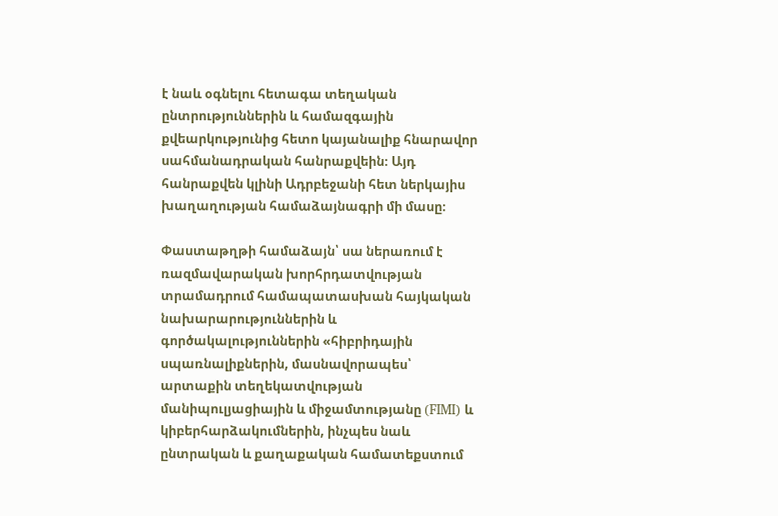է նաև օգնելու հետագա տեղական ընտրություններին և համազգային քվեարկությունից հետո կայանալիք հնարավոր սահմանադրական հանրաքվեին։ Այդ հանրաքվեն կլինի Ադրբեջանի հետ ներկայիս խաղաղության համաձայնագրի մի մասը։

Փաստաթղթի համաձայն՝ սա ներառում է ռազմավարական խորհրդատվության տրամադրում համապատասխան հայկական նախարարություններին և գործակալություններին «հիբրիդային սպառնալիքներին, մասնավորապես՝ արտաքին տեղեկատվության մանիպուլյացիային և միջամտությանը (FIMI) և կիբերհարձակումներին, ինչպես նաև ընտրական և քաղաքական համատեքստում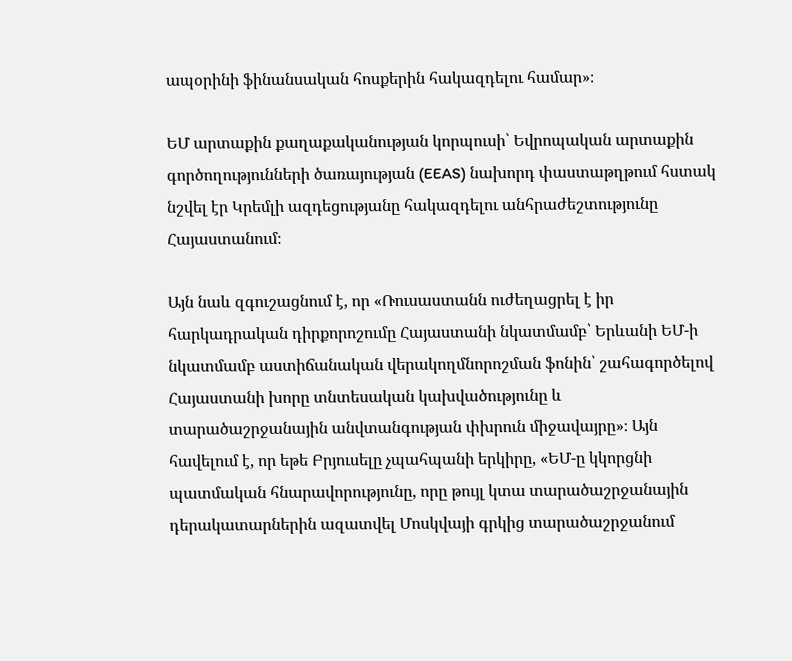ապօրինի ֆինանսական հոսքերին հակազդելու համար»։

ԵՄ արտաքին քաղաքականության կորպուսի՝ Եվրոպական արտաքին գործողությունների ծառայության (EEAS) նախորդ փաստաթղթում հստակ նշվել էր Կրեմլի ազդեցությանը հակազդելու անհրաժեշտությունը Հայաստանում։

Այն նաև զգուշացնում է, որ «Ռուսաստանն ուժեղացրել է իր հարկադրական դիրքորոշումը Հայաստանի նկատմամբ՝ Երևանի ԵՄ-ի նկատմամբ աստիճանական վերակողմնորոշման ֆոնին՝ շահագործելով Հայաստանի խորը տնտեսական կախվածությունը և տարածաշրջանային անվտանգության փխրուն միջավայրը»։ Այն հավելում է, որ եթե Բրյուսելը չպահպանի երկիրը, «ԵՄ-ը կկորցնի պատմական հնարավորությունը, որը թույլ կտա տարածաշրջանային դերակատարներին ազատվել Մոսկվայի գրկից տարածաշրջանում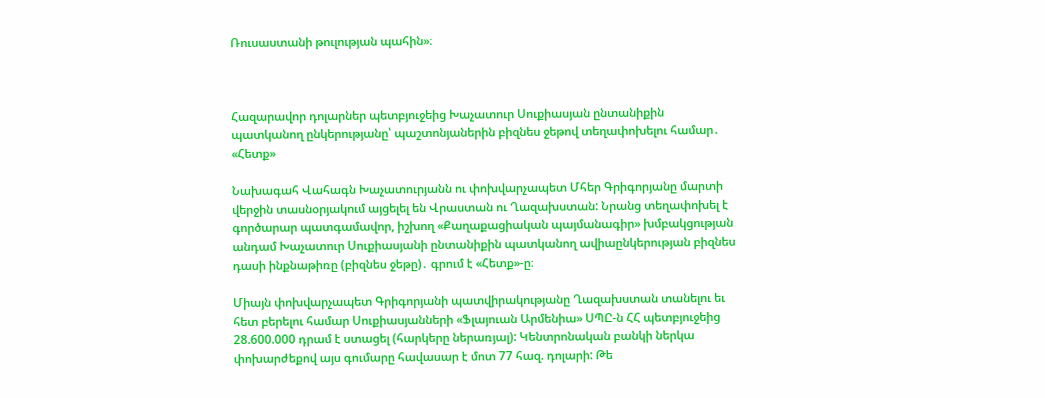Ռուսաստանի թուլության պահին»։



Հազարավոր դոլարներ պետբյուջեից Խաչատուր Սուքիասյան ընտանիքին պատկանող ընկերությանը՝ պաշտոնյաներին բիզնես ջեթով տեղափոխելու համար․ «Հետք»

Նախագահ Վահագն Խաչատուրյանն ու փոխվարչապետ Մհեր Գրիգորյանը մարտի վերջին տասնօրյակում այցելել են Վրաստան ու Ղազախստան: Նրանց տեղափոխել է գործարար պատգամավոր, իշխող «Քաղաքացիական պայմանագիր» խմբակցության անդամ Խաչատուր Սուքիասյանի ընտանիքին պատկանող ավիաընկերության բիզնես դասի ինքնաթիռը (բիզնես ջեթը)․ գրում է «Հետք»-ը։

Միայն փոխվարչապետ Գրիգորյանի պատվիրակությանը Ղազախստան տանելու եւ հետ բերելու համար Սուքիասյանների «Ֆլայուան Արմենիա» ՍՊԸ-ն ՀՀ պետբյուջեից 28.600.000 դրամ է ստացել (հարկերը ներառյալ): Կենտրոնական բանկի ներկա փոխարժեքով այս գումարը հավասար է մոտ 77 հազ. դոլարի: Թե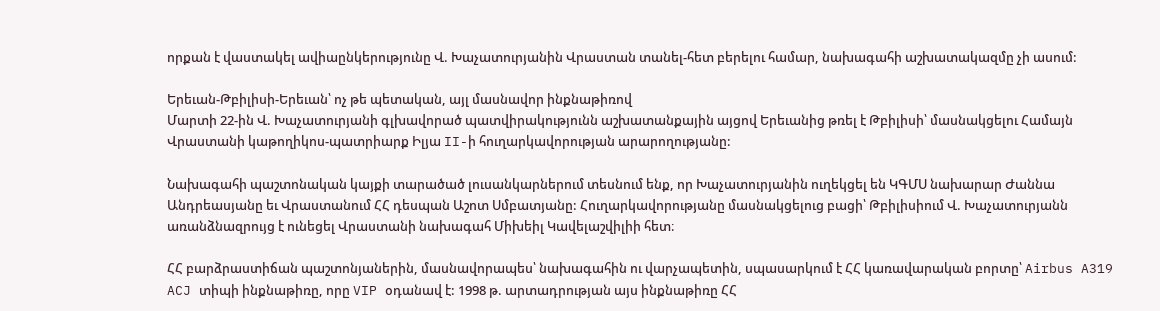որքան է վաստակել ավիաընկերությունը Վ. Խաչատուրյանին Վրաստան տանել-հետ բերելու համար, նախագահի աշխատակազմը չի ասում:

Երեւան-Թբիլիսի-Երեւան՝ ոչ թե պետական, այլ մասնավոր ինքնաթիռով
Մարտի 22-ին Վ. Խաչատուրյանի գլխավորած պատվիրակությունն աշխատանքային այցով Երեւանից թռել է Թբիլիսի՝ մասնակցելու Համայն Վրաստանի կաթողիկոս-պատրիարք Իլյա II-ի հուղարկավորության արարողությանը:

Նախագահի պաշտոնական կայքի տարածած լուսանկարներում տեսնում ենք, որ Խաչատուրյանին ուղեկցել են ԿԳՄՍ նախարար Ժաննա Անդրեասյանը եւ Վրաստանում ՀՀ դեսպան Աշոտ Սմբատյանը: Հուղարկավորությանը մասնակցելուց բացի՝ Թբիլիսիում Վ. Խաչատուրյանն առանձնազրույց է ունեցել Վրաստանի նախագահ Միխեիլ Կավելաշվիլիի հետ։

ՀՀ բարձրաստիճան պաշտոնյաներին, մասնավորապես՝ նախագահին ու վարչապետին, սպասարկում է ՀՀ կառավարական բորտը՝ Airbus A319 ACJ տիպի ինքնաթիռը, որը VIP օդանավ է: 1998 թ. արտադրության այս ինքնաթիռը ՀՀ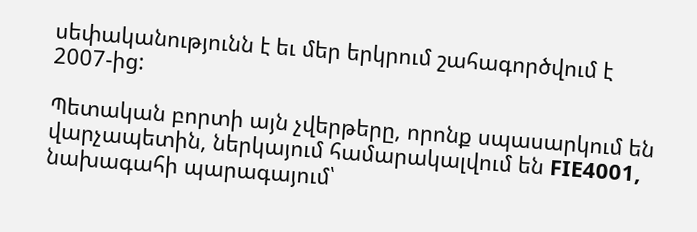սեփականությունն է եւ մեր երկրում շահագործվում է 2007-ից:

Պետական բորտի այն չվերթերը, որոնք սպասարկում են վարչապետին, ներկայում համարակալվում են FIE4001, նախագահի պարագայում՝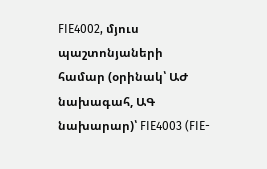FIE4002, մյուս պաշտոնյաների համար (օրինակ՝ ԱԺ նախագահ, ԱԳ նախարար)՝ FIE4003 (FIE-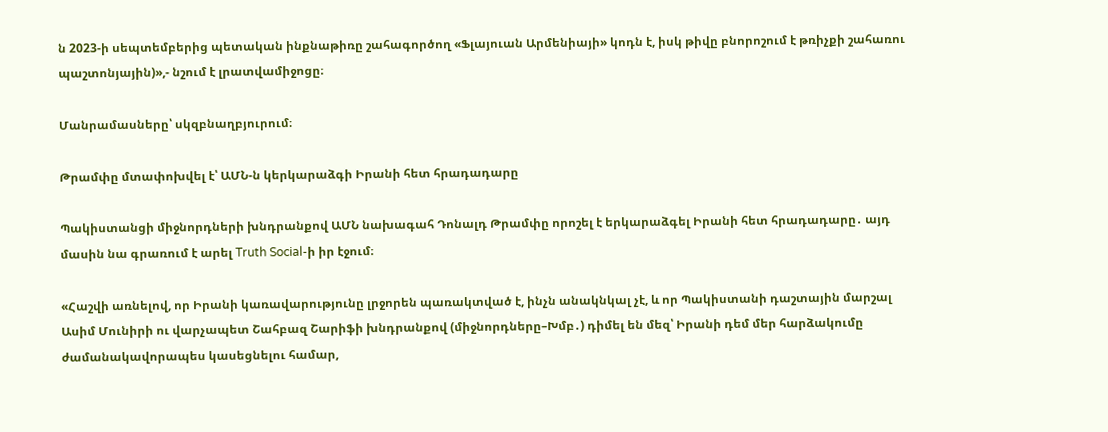ն 2023-ի սեպտեմբերից պետական ինքնաթիռը շահագործող «Ֆլայուան Արմենիայի» կոդն է, իսկ թիվը բնորոշում է թռիչքի շահառու պաշտոնյային)»,- նշում է լրատվամիջոցը։

Մանրամասները՝ սկզբնաղբյուրում։

Թրամփը մտափոխվել է՝ ԱՄՆ-ն կերկարաձգի Իրանի հետ հրադադարը

Պակիստանցի միջնորդների խնդրանքով ԱՄՆ նախագահ Դոնալդ Թրամփը որոշել է երկարաձգել Իրանի հետ հրադադարը․ այդ մասին նա գրառում է արել Truth Social-ի իր էջում։

«Հաշվի առնելով, որ Իրանի կառավարությունը լրջորեն պառակտված է, ինչն անակնկալ չէ, և որ Պակիստանի դաշտային մարշալ Ասիմ Մունիրի ու վարչապետ Շահբազ Շարիֆի խնդրանքով (միջնորդները–Խմբ․) դիմել են մեզ՝ Իրանի դեմ մեր հարձակումը ժամանակավորապես կասեցնելու համար,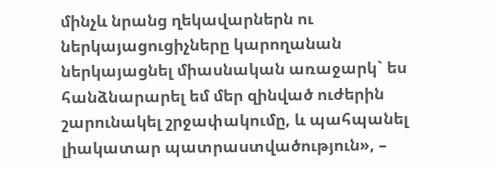մինչև նրանց ղեկավարներն ու ներկայացուցիչները կարողանան ներկայացնել միասնական առաջարկ` ես հանձնարարել եմ մեր զինված ուժերին շարունակել շրջափակումը, և պահպանել լիակատար պատրաստվածություն», –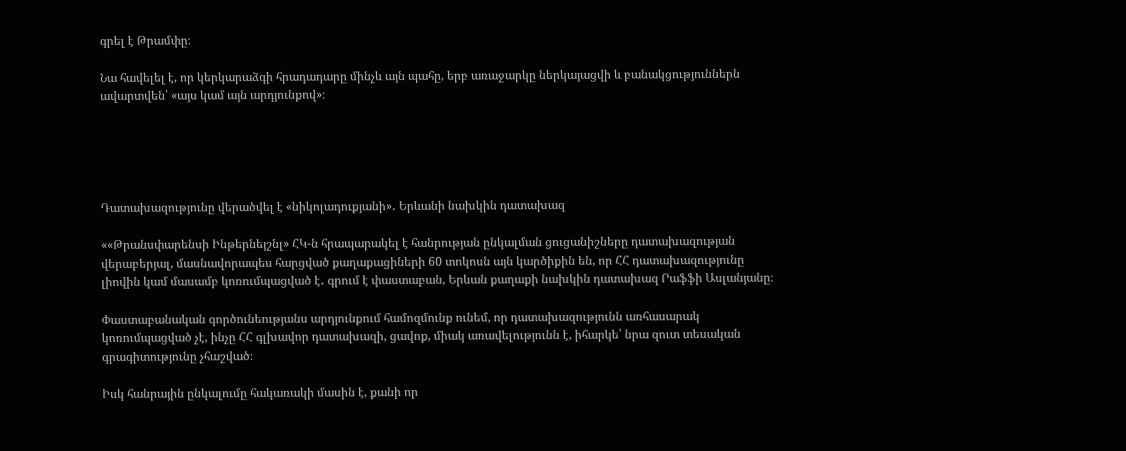գրել է Թրամփը։

Նա հավելել է, որ կերկարաձգի հրադադարը մինչև այն պահը, երբ առաջարկը ներկայացվի և բանակցություններն ավարտվեն՝ «այս կամ այն արդյունքով»։





Դատախազությունը վերածվել է «նիկոլադուքյանի»․ Երևանի նախկին դատախազ

««Թրանսփարենսի Ինթերնեյշնլ» ՀԿ-ն հրապարակել է հանրության ընկալման ցուցանիշները դատախազության վերաբերյալ, մասնավորապես հարցված քաղաքացիների 60 տոկոսն այն կարծիքին են, որ ՀՀ դատախազությունը լիովին կամ մասամբ կոռումպացված է․ գրում է փաստաբան, Երևան քաղաքի նախկին դատախազ Րաֆֆի Ասլանյանը։

Փաստաբանական գործունեությանս արդյունքում համոզմունք ունեմ, որ դատախազությունն առհասարակ կոռումպացված չէ, ինչը ՀՀ գլխավոր դատախազի, ցավոք, միակ առավելությունն է, իհարկե՝ նրա զուտ տեսական գրագիտությունը չհաշված։

Իսկ հանրային ընկալումը հակառակի մասին է, քանի որ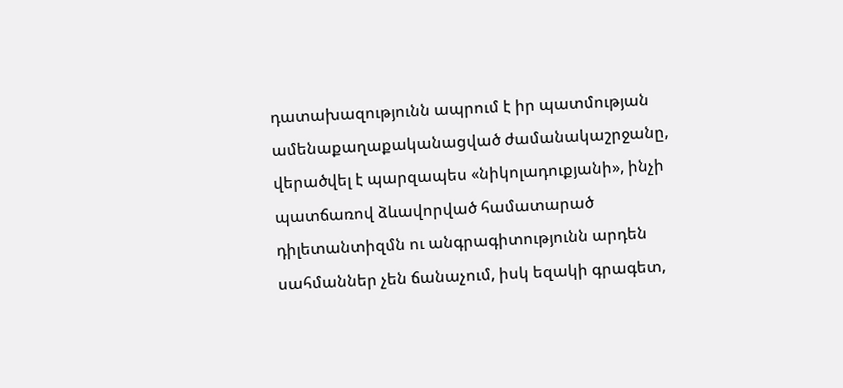դատախազությունն ապրում է իր պատմության ամենաքաղաքականացված ժամանակաշրջանը, վերածվել է պարզապես «նիկոլադուքյանի», ինչի պատճառով ձևավորված համատարած դիլետանտիզմն ու անգրագիտությունն արդեն սահմաններ չեն ճանաչում, իսկ եզակի գրագետ,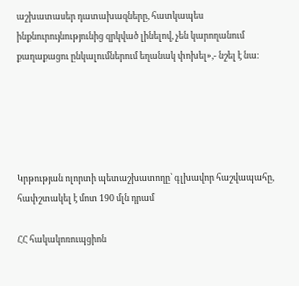աշխատասեր դատախազները, հատկապես ինքնուրույնությունից զրկված լինելով, չեն կարողանում քաղաքացու ընկալումներում եղանակ փոխել»,- նշել է նա։





Կրթության ոլորտի պետաշխատողը՝ գլխավոր հաշվապահը, հափշտակել է մոտ 190 մլն դրամ

ՀՀ հակակոռուպցիոն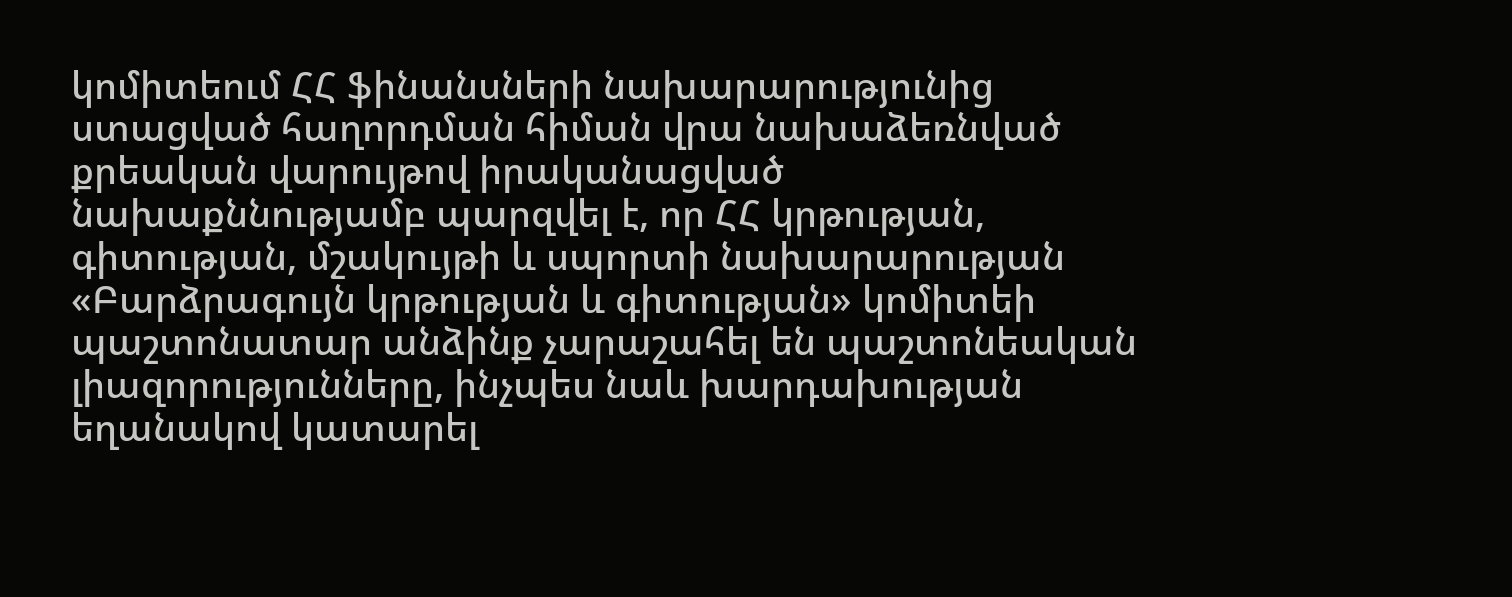կոմիտեում ՀՀ ֆինանսների նախարարությունից ստացված հաղորդման հիման վրա նախաձեռնված քրեական վարույթով իրականացված նախաքննությամբ պարզվել է, որ ՀՀ կրթության, գիտության, մշակույթի և սպորտի նախարարության «Բարձրագույն կրթության և գիտության» կոմիտեի պաշտոնատար անձինք չարաշահել են պաշտոնեական լիազորությունները, ինչպես նաև խարդախության եղանակով կատարել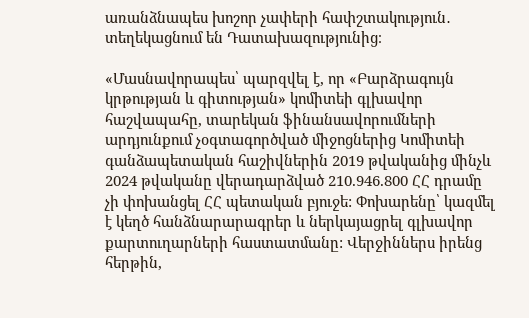առանձնապես խոշոր չափերի հափշտակություն․ տեղեկացնում են Դատախազությունից։

«Մասնավորապես՝ պարզվել է, որ «Բարձրագույն կրթության և գիտության» կոմիտեի գլխավոր հաշվապահը, տարեկան ֆինանսավորումների արդյունքում չօգտագործված միջոցներից Կոմիտեի գանձապետական հաշիվներին 2019 թվականից մինչև 2024 թվականը վերադարձված 210.946.800 ՀՀ դրամը չի փոխանցել ՀՀ պետական բյուջե: Փոխարենը՝ կազմել է կեղծ հանձնարարագրեր և ներկայացրել գլխավոր քարտուղարների հաստատմանը: Վերջիններս իրենց հերթին,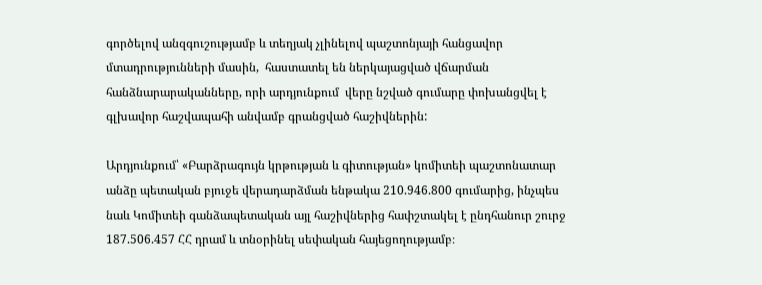գործելով անզգուշությամբ և տեղյակ չլինելով պաշտոնյայի հանցավոր մտադրությունների մասին,  հաստատել են ներկայացված վճարման հանձնարարականները, որի արդյունքում  վերը նշված գումարը փոխանցվել է գլխավոր հաշվապահի անվամբ գրանցված հաշիվներին:

Արդյունքում՝ «Բարձրագույն կրթության և գիտության» կոմիտեի պաշտոնատար անձը պետական բյուջե վերադարձման ենթակա 210.946.800 գումարից, ինչպես նաև Կոմիտեի գանձապետական այլ հաշիվներից հափշտակել է ընդհանուր շուրջ 187.506.457 ՀՀ դրամ և տնօրինել սեփական հայեցողությամբ։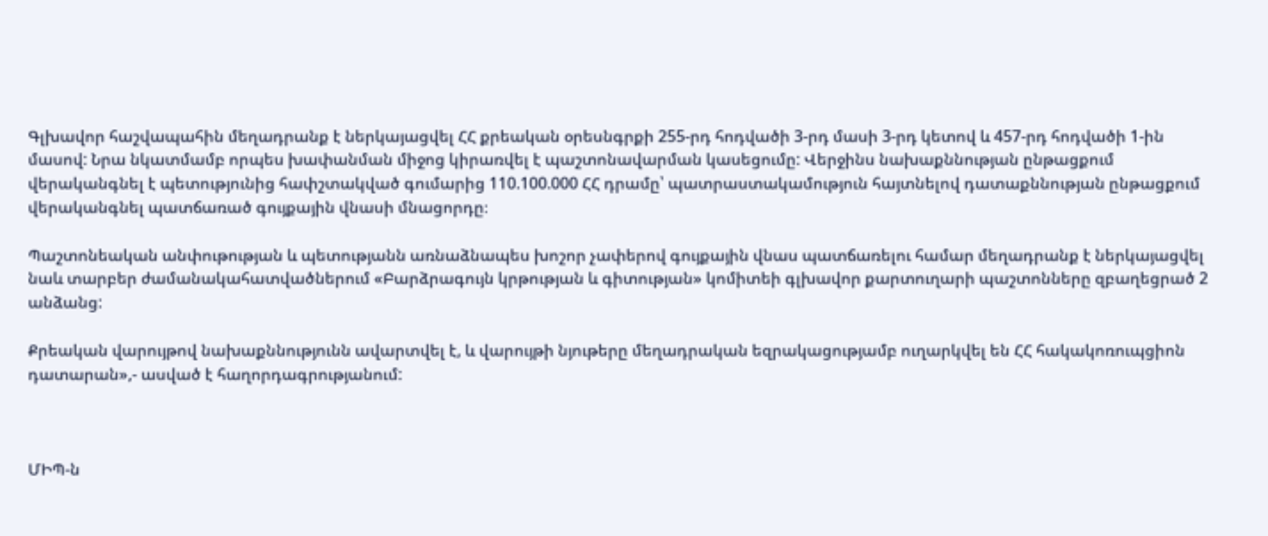Գլխավոր հաշվապահին մեղադրանք է ներկայացվել ՀՀ քրեական օրեսնգրքի 255-րդ հոդվածի 3-րդ մասի 3-րդ կետով և 457-րդ հոդվածի 1-ին մասով: Նրա նկատմամբ որպես խափանման միջոց կիրառվել է պաշտոնավարման կասեցումը: Վերջինս նախաքննության ընթացքում վերականգնել է պետությունից հափշտակված գումարից 110.100.000 ՀՀ դրամը՝ պատրաստակամություն հայտնելով դատաքննության ընթացքում վերականգնել պատճառած գույքային վնասի մնացորդը։

Պաշտոնեական անփութության և պետությանն առնաձնապես խոշոր չափերով գույքային վնաս պատճառելու համար մեղադրանք է ներկայացվել նաև տարբեր ժամանակահատվածներում «Բարձրագույն կրթության և գիտության» կոմիտեի գլխավոր քարտուղարի պաշտոնները զբաղեցրած 2 անձանց:

Քրեական վարույթով նախաքննությունն ավարտվել է, և վարույթի նյութերը մեղադրական եզրակացությամբ ուղարկվել են ՀՀ հակակոռուպցիոն դատարան»,- ասված է հաղորդագրությանում:



ՄԻՊ-ն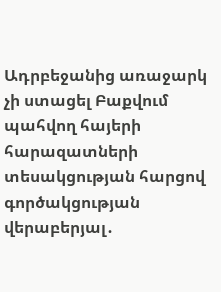Ադրբեջանից առաջարկ չի ստացել Բաքվում պահվող հայերի հարազատների տեսակցության հարցով գործակցության վերաբերյալ․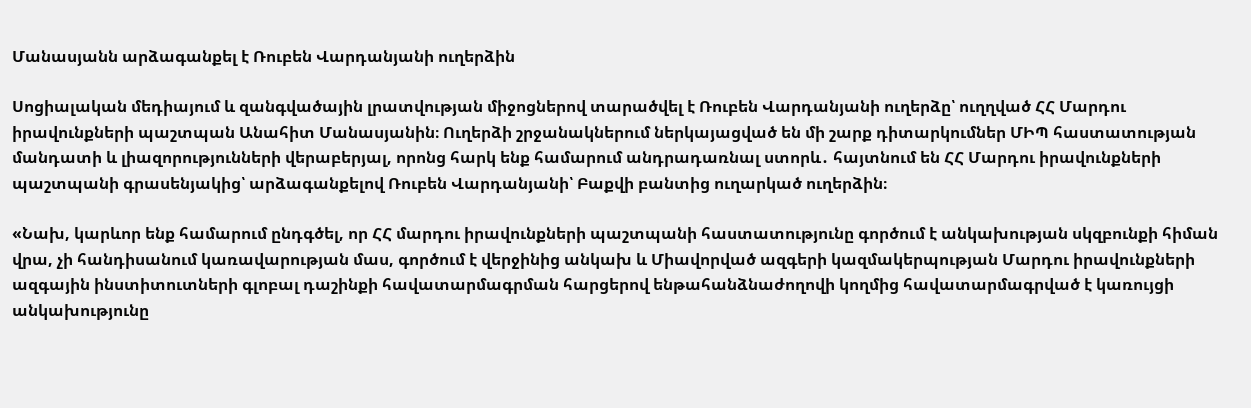Մանասյանն արձագանքել է Ռուբեն Վարդանյանի ուղերձին

Սոցիալական մեդիայում և զանգվածային լրատվության միջոցներով տարածվել է Ռուբեն Վարդանյանի ուղերձը՝ ուղղված ՀՀ Մարդու իրավունքների պաշտպան Անահիտ Մանասյանին։ Ուղերձի շրջանակներում ներկայացված են մի շարք դիտարկումներ ՄԻՊ հաստատության մանդատի և լիազորությունների վերաբերյալ, որոնց հարկ ենք համարում անդրադառնալ ստորև․ հայտնում են ՀՀ Մարդու իրավունքների պաշտպանի գրասենյակից՝ արձագանքելով Ռուբեն Վարդանյանի՝ Բաքվի բանտից ուղարկած ուղերձին։

«Նախ, կարևոր ենք համարում ընդգծել, որ ՀՀ մարդու իրավունքների պաշտպանի հաստատությունը գործում է անկախության սկզբունքի հիման վրա, չի հանդիսանում կառավարության մաս, գործում է վերջինից անկախ և Միավորված ազգերի կազմակերպության Մարդու իրավունքների ազգային ինստիտուտների գլոբալ դաշինքի հավատարմագրման հարցերով ենթահանձնաժողովի կողմից հավատարմագրված է կառույցի անկախությունը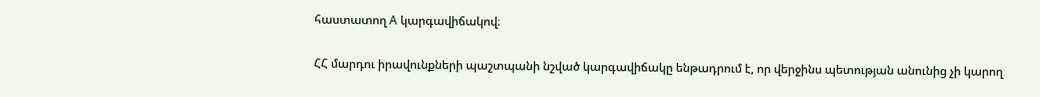հաստատող A կարգավիճակով։

ՀՀ մարդու իրավունքների պաշտպանի նշված կարգավիճակը ենթադրում է, որ վերջինս պետության անունից չի կարող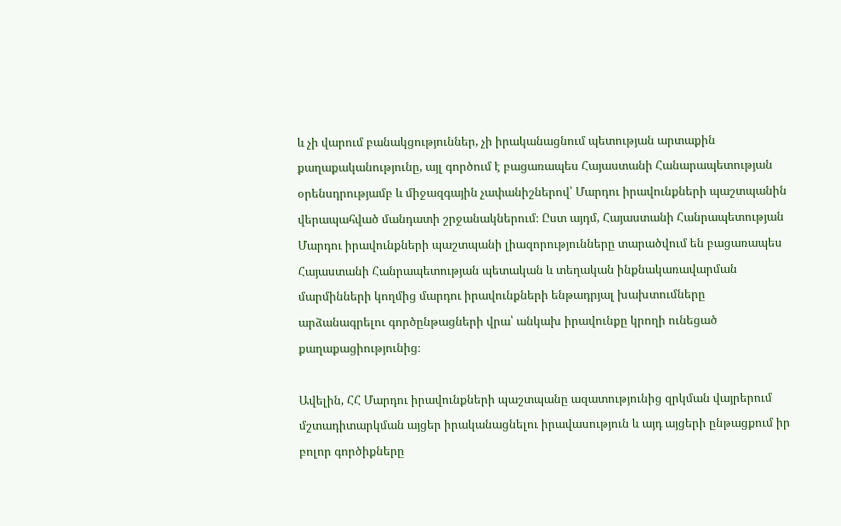և չի վարում բանակցություններ, չի իրականացնում պետության արտաքին քաղաքականությունը, այլ գործում է բացառապես Հայաստանի Հանարապետության օրենսդրությամբ և միջազգային չափանիշներով՝ Մարդու իրավունքների պաշտպանին վերապահված մանդատի շրջանակներում։ Ըստ այդմ, Հայաստանի Հանրապետության Մարդու իրավունքների պաշտպանի լիազորությունները տարածվում են բացառապես Հայաստանի Հանրապետության պետական և տեղական ինքնակառավարման մարմինների կողմից մարդու իրավունքների ենթադրյալ խախտումները արձանագրելու գործընթացների վրա՝ անկախ իրավունքը կրողի ունեցած քաղաքացիությունից։

Ավելին, ՀՀ Մարդու իրավունքների պաշտպանը ազատությունից զրկման վայրերում մշտադիտարկման այցեր իրականացնելու իրավասություն և այդ այցերի ընթացքում իր բոլոր գործիքները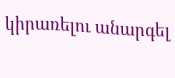կիրառելու անարգել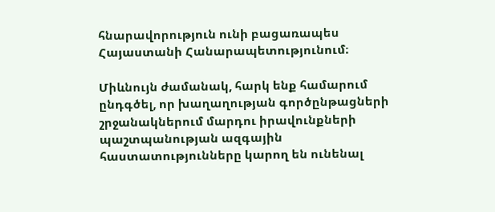հնարավորություն ունի բացառապես Հայաստանի Հանարապետությունում։

Միևնույն ժամանակ, հարկ ենք համարում ընդգծել, որ խաղաղության գործընթացների շրջանակներում մարդու իրավունքների պաշտպանության ազգային հաստատությունները կարող են ունենալ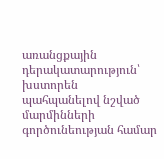առանցքային դերակատարություն՝ խստորեն պահպանելով նշված մարմինների գործունեության համար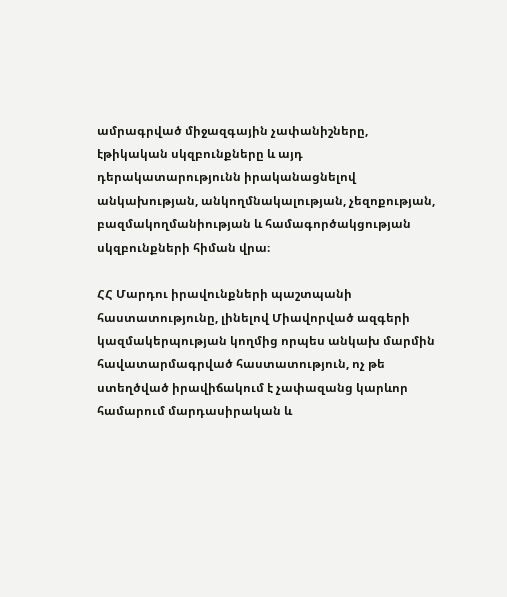ամրագրված միջազգային չափանիշները, էթիկական սկզբունքները և այդ դերակատարությունն իրականացնելով անկախության, անկողմնակալության, չեզոքության, բազմակողմանիության և համագործակցության սկզբունքների հիման վրա։

ՀՀ Մարդու իրավունքների պաշտպանի հաստատությունը, լինելով Միավորված ազգերի կազմակերպության կողմից որպես անկախ մարմին հավատարմագրված հաստատություն, ոչ թե ստեղծված իրավիճակում է չափազանց կարևոր համարում մարդասիրական և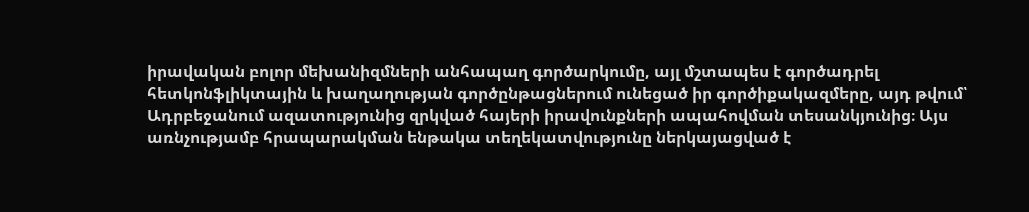իրավական բոլոր մեխանիզմների անհապաղ գործարկումը, այլ մշտապես է գործադրել հետկոնֆլիկտային և խաղաղության գործընթացներում ունեցած իր գործիքակազմերը, այդ թվում՝ Ադրբեջանում ազատությունից զրկված հայերի իրավունքների ապահովման տեսանկյունից։ Այս առնչությամբ հրապարակման ենթակա տեղեկատվությունը ներկայացված է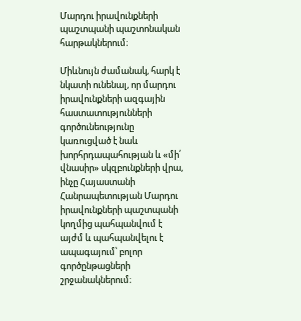Մարդու իրավունքների պաշտպանի պաշտոնական հարթակներում։

Միևնույն ժամանակ, հարկ է նկատի ունենալ, որ մարդու իրավունքների ազգային հաստատությունների գործունեությունը կառուցված է նաև խորհրդապահության և «մի՛ վնասիր» սկզբունքների վրա, ինչը Հայաստանի Հանրապետության Մարդու իրավունքների պաշտպանի կողմից պահպանվում է այժմ և պահպանվելու է ապագայում՝ բոլոր գործընթացների շրջանակներում։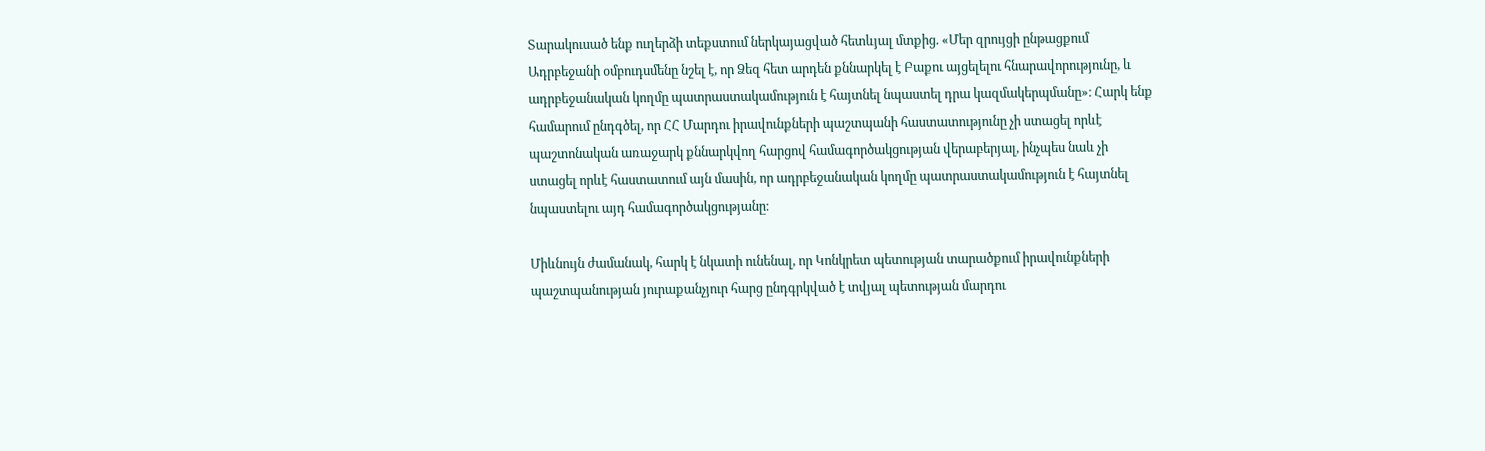Տարակուսած ենք ուղերձի տեքստում ներկայացված հետևյալ մտքից. «Մեր զրույցի ընթացքում Ադրբեջանի օմբուդսմենը նշել է, որ Ձեզ հետ արդեն քննարկել է Բաքու այցելելու հնարավորությունը, և ադրբեջանական կողմը պատրաստակամություն է հայտնել նպաստել դրա կազմակերպմանը»։ Հարկ ենք համարում ընդգծել, որ ՀՀ Մարդու իրավունքների պաշտպանի հաստատությունը չի ստացել որևէ պաշտոնական առաջարկ քննարկվող հարցով համագործակցության վերաբերյալ, ինչպես նաև չի ստացել որևէ հաստատում այն մասին, որ ադրբեջանական կողմը պատրաստակամություն է հայտնել նպաստելու այդ համագործակցությանը։

Միևնույն ժամանակ, հարկ է նկատի ունենալ, որ Կոնկրետ պետության տարածքում իրավունքների պաշտպանության յուրաքանչյուր հարց ընդգրկված է տվյալ պետության մարդու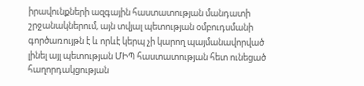իրավունքների ազգային հաստատության մանդատի շրջանակներում, այն տվյալ պետության օմբուդսմանի գործառույթն է և որևէ կերպ չի կարող պայմանավորված լինել այլ պետության ՄԻՊ հաստատության հետ ունեցած հաղորդակցության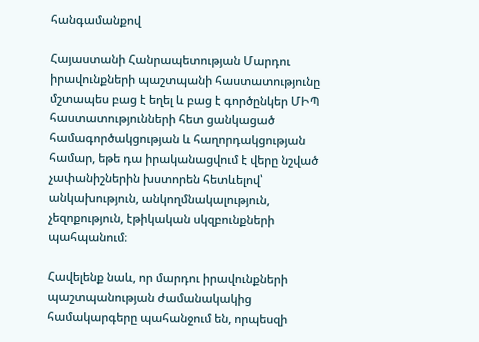հանգամանքով

Հայաստանի Հանրապետության Մարդու իրավունքների պաշտպանի հաստատությունը մշտապես բաց է եղել և բաց է գործընկեր ՄԻՊ հաստատությունների հետ ցանկացած համագործակցության և հաղորդակցության համար, եթե դա իրականացվում է վերը նշված չափանիշներին խստորեն հետևելով՝ անկախություն, անկողմնակալություն, չեզոքություն, էթիկական սկզբունքների պահպանում։

Հավելենք նաև, որ մարդու իրավունքների պաշտպանության ժամանակակից համակարգերը պահանջում են, որպեսզի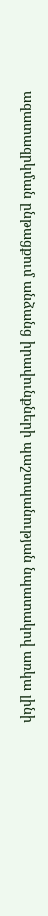ազատազրկման ընթացքում անձանց իրավունքների պաշտպանության նպատակով առկա լինի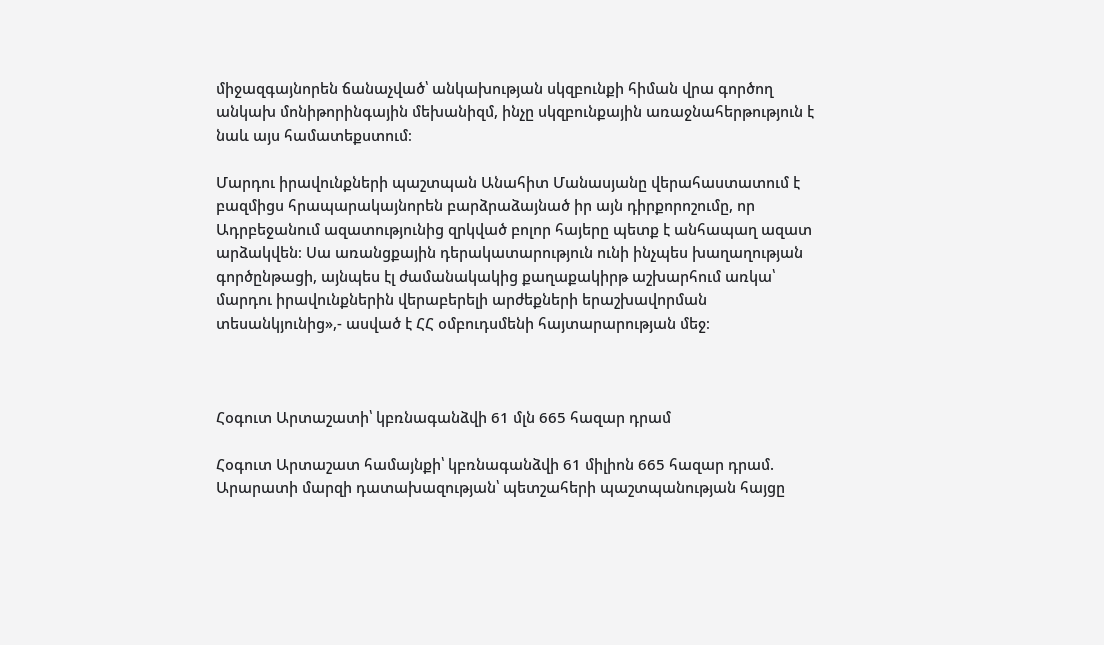միջազգայնորեն ճանաչված՝ անկախության սկզբունքի հիման վրա գործող անկախ մոնիթորինգային մեխանիզմ, ինչը սկզբունքային առաջնահերթություն է նաև այս համատեքստում։

Մարդու իրավունքների պաշտպան Անահիտ Մանասյանը վերահաստատում է բազմիցս հրապարակայնորեն բարձրաձայնած իր այն դիրքորոշումը, որ Ադրբեջանում ազատությունից զրկված բոլոր հայերը պետք է անհապաղ ազատ արձակվեն։ Սա առանցքային դերակատարություն ունի ինչպես խաղաղության գործընթացի, այնպես էլ ժամանակակից քաղաքակիրթ աշխարհում առկա՝ մարդու իրավունքներին վերաբերելի արժեքների երաշխավորման տեսանկյունից»,- ասված է ՀՀ օմբուդսմենի հայտարարության մեջ։



Հօգուտ Արտաշատի՝ կբռնագանձվի 61 մլն 665 հազար դրամ

Հօգուտ Արտաշատ համայնքի՝ կբռնագանձվի 61 միլիոն 665 հազար դրամ. Արարատի մարզի դատախազության՝ պետշահերի պաշտպանության հայցը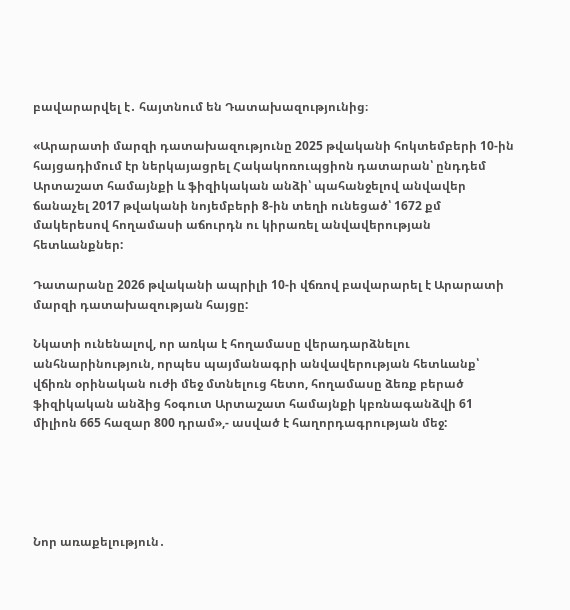բավարարվել է․ հայտնում են Դատախազությունից։

«Արարատի մարզի դատախազությունը 2025 թվականի հոկտեմբերի 10-ին հայցադիմում էր ներկայացրել Հակակոռուպցիոն դատարան՝ ընդդեմ Արտաշատ համայնքի և ֆիզիկական անձի՝ պահանջելով անվավեր ճանաչել 2017 թվականի նոյեմբերի 8-ին տեղի ունեցած՝ 1672 քմ մակերեսով հողամասի աճուրդն ու կիրառել անվավերության հետևանքներ:

Դատարանը 2026 թվականի ապրիլի 10-ի վճռով բավարարել է Արարատի մարզի դատախազության հայցը:

Նկատի ունենալով, որ առկա է հողամասը վերադարձնելու անհնարինություն, որպես պայմանագրի անվավերության հետևանք՝ վճիռն օրինական ուժի մեջ մտնելուց հետո, հողամասը ձեռք բերած ֆիզիկական անձից հօգուտ Արտաշատ համայնքի կբռնագանձվի 61 միլիոն 665 հազար 800 դրամ»,- ասված է հաղորդագրության մեջ:





Նոր առաքելություն․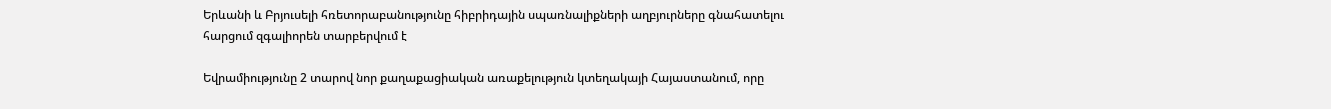Երևանի և Բրյուսելի հռետորաբանությունը հիբրիդային սպառնալիքների աղբյուրները գնահատելու հարցում զգալիորեն տարբերվում է

Եվրամիությունը 2 տարով նոր քաղաքացիական առաքելություն կտեղակայի Հայաստանում, որը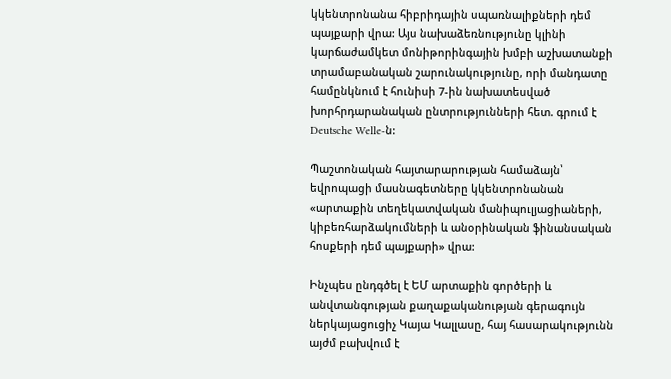կկենտրոնանա հիբրիդային սպառնալիքների դեմ պայքարի վրա: Այս նախաձեռնությունը կլինի կարճաժամկետ մոնիթորինգային խմբի աշխատանքի տրամաբանական շարունակությունը, որի մանդատը համընկնում է հունիսի 7-ին նախատեսված խորհրդարանական ընտրությունների հետ. գրում է Deutsche Welle-ն:

Պաշտոնական հայտարարության համաձայն՝ եվրոպացի մասնագետները կկենտրոնանան «արտաքին տեղեկատվական մանիպուլյացիաների, կիբեռհարձակումների և անօրինական ֆինանսական հոսքերի դեմ պայքարի» վրա:

Ինչպես ընդգծել է ԵՄ արտաքին գործերի և անվտանգության քաղաքականության գերագույն ներկայացուցիչ Կայա Կալլասը, հայ հասարակությունն այժմ բախվում է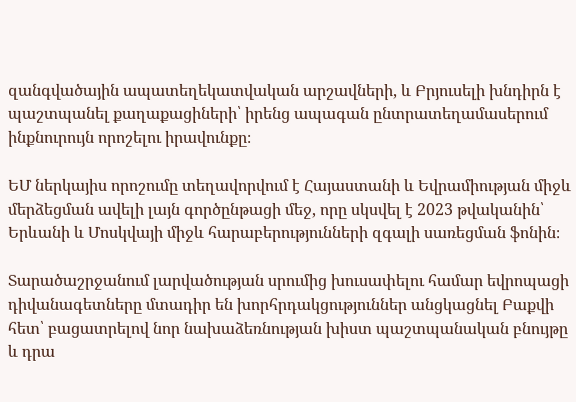զանգվածային ապատեղեկատվական արշավների, և Բրյուսելի խնդիրն է պաշտպանել քաղաքացիների՝ իրենց ապագան ընտրատեղամասերում ինքնուրույն որոշելու իրավունքը։

ԵՄ ներկայիս որոշումը տեղավորվում է Հայաստանի և Եվրամիության միջև մերձեցման ավելի լայն գործընթացի մեջ, որը սկսվել է 2023 թվականին՝ Երևանի և Մոսկվայի միջև հարաբերությունների զգալի սառեցման ֆոնին։

Տարածաշրջանում լարվածության սրումից խուսափելու համար եվրոպացի դիվանագետները մտադիր են խորհրդակցություններ անցկացնել Բաքվի հետ՝ բացատրելով նոր նախաձեռնության խիստ պաշտպանական բնույթը և դրա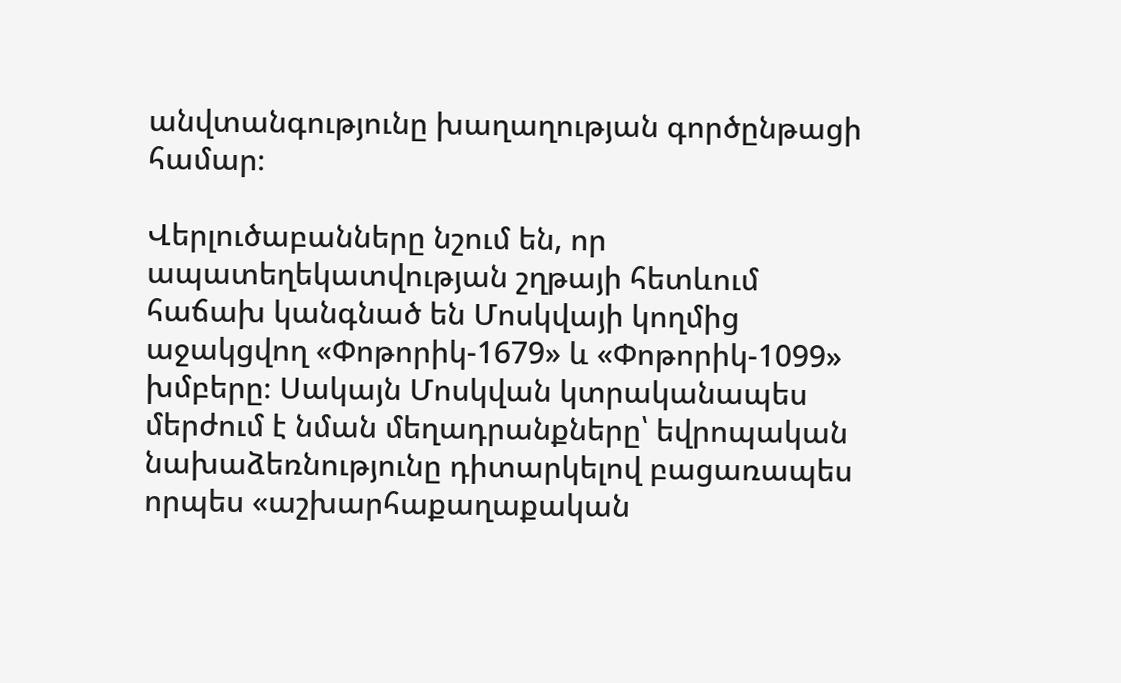անվտանգությունը խաղաղության գործընթացի համար։

Վերլուծաբանները նշում են, որ ապատեղեկատվության շղթայի հետևում հաճախ կանգնած են Մոսկվայի կողմից աջակցվող «Փոթորիկ-1679» և «Փոթորիկ-1099» խմբերը։ Սակայն Մոսկվան կտրականապես մերժում է նման մեղադրանքները՝ եվրոպական նախաձեռնությունը դիտարկելով բացառապես որպես «աշխարհաքաղաքական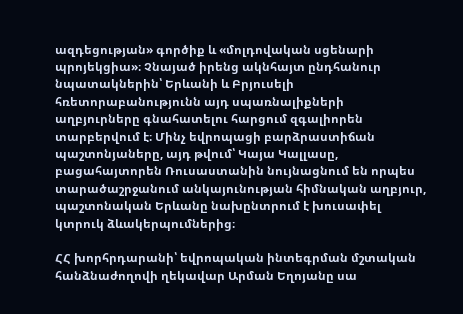ազդեցության» գործիք և «մոլդովական սցենարի պրոյեկցիա»։ Չնայած իրենց ակնհայտ ընդհանուր նպատակներին՝ Երևանի և Բրյուսելի հռետորաբանությունն այդ սպառնալիքների աղբյուրները գնահատելու հարցում զգալիորեն տարբերվում է։ Մինչ եվրոպացի բարձրաստիճան պաշտոնյաները, այդ թվում՝ Կայա Կալլասը, բացահայտորեն Ռուսաստանին նույնացնում են որպես տարածաշրջանում անկայունության հիմնական աղբյուր, պաշտոնական Երևանը նախընտրում է խուսափել կտրուկ ձևակերպումներից։

ՀՀ խորհրդարանի՝ եվրոպական ինտեգրման մշտական հանձնաժողովի ղեկավար Արման Եղոյանը սա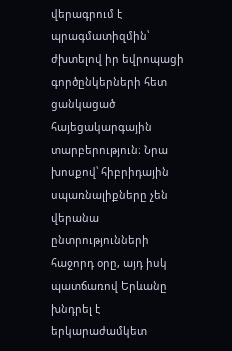վերագրում է պրագմատիզմին՝ ժխտելով իր եվրոպացի գործընկերների հետ ցանկացած հայեցակարգային տարբերություն։ Նրա խոսքով՝ հիբրիդային սպառնալիքները չեն վերանա ընտրությունների հաջորդ օրը, այդ իսկ պատճառով Երևանը խնդրել է երկարաժամկետ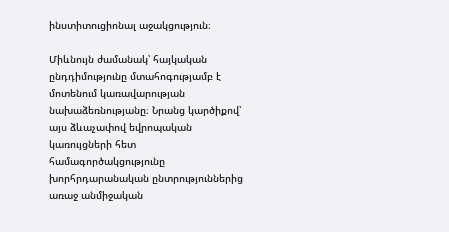ինստիտուցիոնալ աջակցություն։

Միևնույն ժամանակ՝ հայկական ընդդիմությունը մտահոգությամբ է մոտենում կառավարության նախաձեռնությանը։ Նրանց կարծիքով՝ այս ձևաչափով եվրոպական կառույցների հետ համագործակցությունը խորհրդարանական ընտրություններից առաջ անմիջական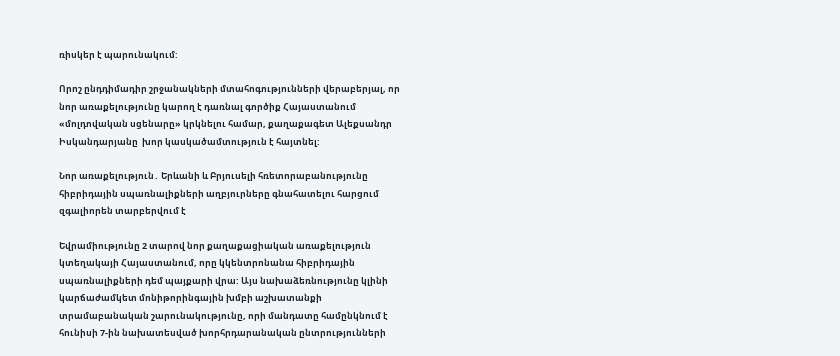ռիսկեր է պարունակում:

Որոշ ընդդիմադիր շրջանակների մտահոգությունների վերաբերյալ, որ նոր առաքելությունը կարող է դառնալ գործիք Հայաստանում «մոլդովական սցենարը» կրկնելու համար, քաղաքագետ Ալեքսանդր Իսկանդարյանը  խոր կասկածամտություն է հայտնել:

Նոր առաքելություն․ Երևանի և Բրյուսելի հռետորաբանությունը հիբրիդային սպառնալիքների աղբյուրները գնահատելու հարցում զգալիորեն տարբերվում է

Եվրամիությունը 2 տարով նոր քաղաքացիական առաքելություն կտեղակայի Հայաստանում, որը կկենտրոնանա հիբրիդային սպառնալիքների դեմ պայքարի վրա: Այս նախաձեռնությունը կլինի կարճաժամկետ մոնիթորինգային խմբի աշխատանքի տրամաբանական շարունակությունը, որի մանդատը համընկնում է հունիսի 7-ին նախատեսված խորհրդարանական ընտրությունների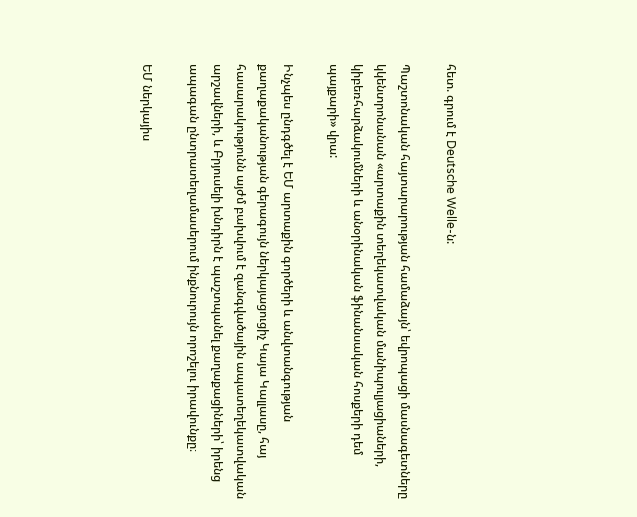հետ. գրում է Deutsche Welle-ն:

Պաշտոնական հայտարարության համաձայն՝ եվրոպացի մասնագետները կկենտրոնանան «արտաքին տեղեկատվական մանիպուլյացիաների, կիբեռհարձակումների և անօրինական ֆինանսական հոսքերի դեմ պայքարի» վրա:

Ինչպես ընդգծել է ԵՄ արտաքին գործերի և անվտանգության քաղաքականության գերագույն ներկայացուցիչ Կայա Կալլասը, հայ հասարակությունն այժմ բախվում է զանգվածային ապատեղեկատվական արշավների, և Բրյուսելի խնդիրն է պաշտպանել քաղաքացիների՝ իրենց ապագան ընտրատեղամասերում ինքնուրույն որոշելու իրավունքը։

ԵՄ ներկայիս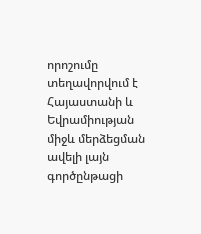որոշումը տեղավորվում է Հայաստանի և Եվրամիության միջև մերձեցման ավելի լայն գործընթացի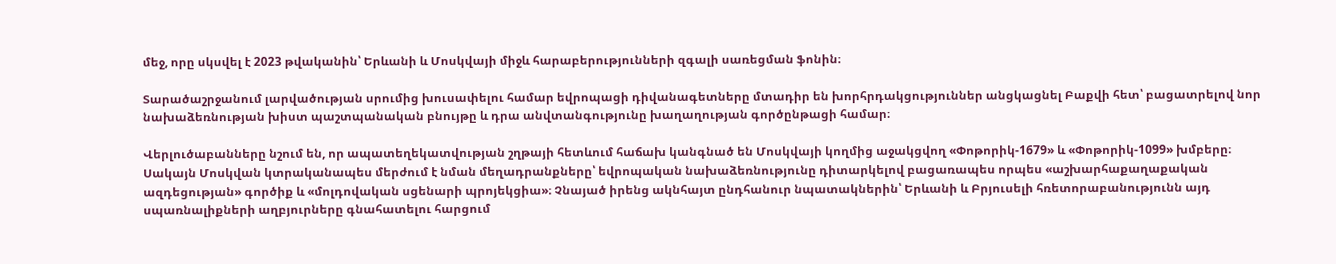մեջ, որը սկսվել է 2023 թվականին՝ Երևանի և Մոսկվայի միջև հարաբերությունների զգալի սառեցման ֆոնին։

Տարածաշրջանում լարվածության սրումից խուսափելու համար եվրոպացի դիվանագետները մտադիր են խորհրդակցություններ անցկացնել Բաքվի հետ՝ բացատրելով նոր նախաձեռնության խիստ պաշտպանական բնույթը և դրա անվտանգությունը խաղաղության գործընթացի համար։

Վերլուծաբանները նշում են, որ ապատեղեկատվության շղթայի հետևում հաճախ կանգնած են Մոսկվայի կողմից աջակցվող «Փոթորիկ-1679» և «Փոթորիկ-1099» խմբերը։ Սակայն Մոսկվան կտրականապես մերժում է նման մեղադրանքները՝ եվրոպական նախաձեռնությունը դիտարկելով բացառապես որպես «աշխարհաքաղաքական ազդեցության» գործիք և «մոլդովական սցենարի պրոյեկցիա»։ Չնայած իրենց ակնհայտ ընդհանուր նպատակներին՝ Երևանի և Բրյուսելի հռետորաբանությունն այդ սպառնալիքների աղբյուրները գնահատելու հարցում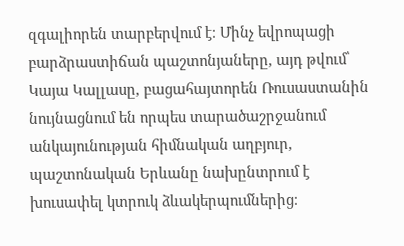զգալիորեն տարբերվում է։ Մինչ եվրոպացի բարձրաստիճան պաշտոնյաները, այդ թվում՝ Կայա Կալլասը, բացահայտորեն Ռուսաստանին նույնացնում են որպես տարածաշրջանում անկայունության հիմնական աղբյուր, պաշտոնական Երևանը նախընտրում է խուսափել կտրուկ ձևակերպումներից։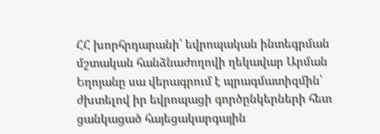ՀՀ խորհրդարանի՝ եվրոպական ինտեգրման մշտական հանձնաժողովի ղեկավար Արման Եղոյանը սա վերագրում է պրագմատիզմին՝ ժխտելով իր եվրոպացի գործընկերների հետ ցանկացած հայեցակարգային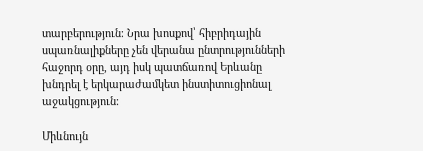տարբերություն։ Նրա խոսքով՝ հիբրիդային սպառնալիքները չեն վերանա ընտրությունների հաջորդ օրը, այդ իսկ պատճառով Երևանը խնդրել է երկարաժամկետ ինստիտուցիոնալ աջակցություն։

Միևնույն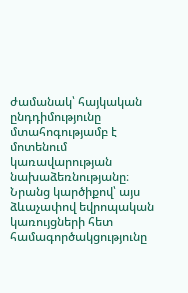ժամանակ՝ հայկական ընդդիմությունը մտահոգությամբ է մոտենում կառավարության նախաձեռնությանը։ Նրանց կարծիքով՝ այս ձևաչափով եվրոպական կառույցների հետ համագործակցությունը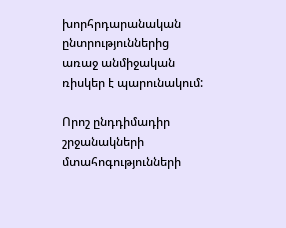խորհրդարանական ընտրություններից առաջ անմիջական ռիսկեր է պարունակում:

Որոշ ընդդիմադիր շրջանակների մտահոգությունների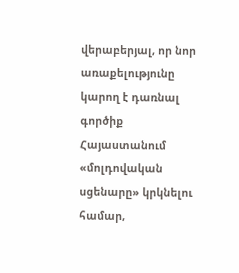վերաբերյալ, որ նոր առաքելությունը կարող է դառնալ գործիք Հայաստանում «մոլդովական սցենարը» կրկնելու համար,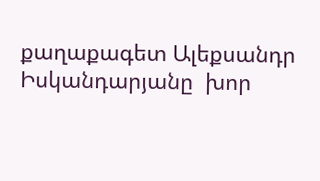քաղաքագետ Ալեքսանդր Իսկանդարյանը  խոր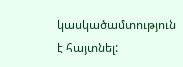կասկածամտություն է հայտնել: